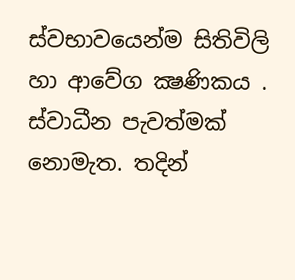ස්වභාවයෙන්ම සිතිවිලි හා ආවේග ක්‍ෂණිකය . ස්වාධීන පැවත්මක් නොමැත. තදින්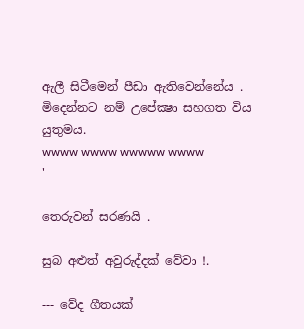ඇලී සිටීමෙන් පීඩා ඇතිවෙන්නේය . මිදෙන්නට නම් උපේක්‍ෂා සහගත විය යුතුමය.
wwww wwww wwwww wwww
'

තෙරුවන් සරණයි .

සුබ අළුත් අවුරුද්දක් වේවා !.

--- වේද ගීතයක්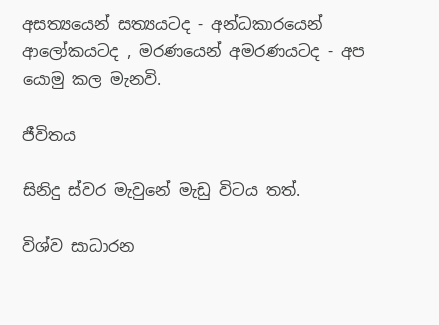අසත්‍යයෙන් සත්‍යයටද - අන්ධකාරයෙන් ආලෝකයටද , මරණයෙන් අමරණයටද - අප යොමු කල මැනවි.

ජීවිතය

සිනිදු ස්වර මැවුනේ මැඩු විටය තත්.

විශ්ව සාධාරන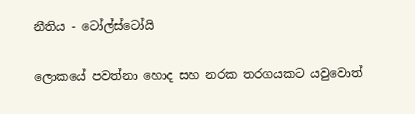නීතිය - ටෝල්ස්ටෝයි

ලොකයේ පවත්නා හොද සහ නරක තරගයකට යවුවොත්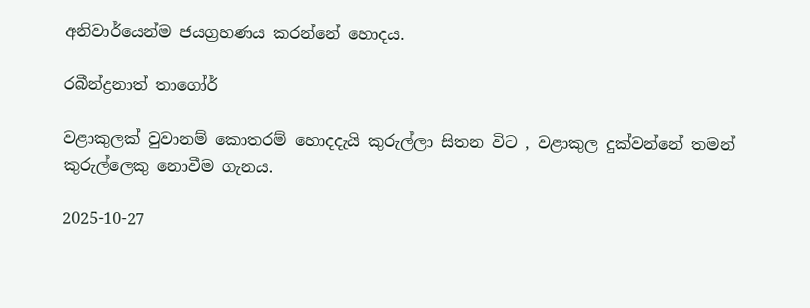අනිවාර්යෙන්ම ජයග්‍රහණය කරන්නේ හොදය.

රබීන්ද්‍රනාත් තාගෝර්

වළාකුලක් වුවානම් කොතරම් හොදදැයි කුරුල්ලා සිතන විට , වළාකුල දුක්වන්නේ තමන් කුරුල්ලෙකු නොවීම ගැනය.

2025-10-27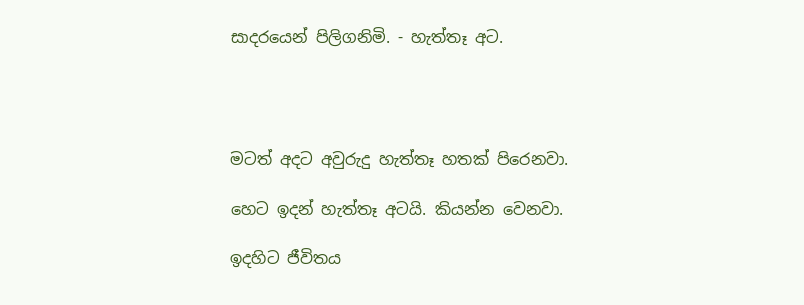සාදරයෙන් පිලිගනිමි. - හැත්තෑ අට.




මටත් අදට අවුරුදු හැත්තෑ හතක් පිරෙනවා.

හෙට ඉදන් හැත්තෑ අටයි. කියන්න වෙනවා.

ඉදහිට ජීවිතය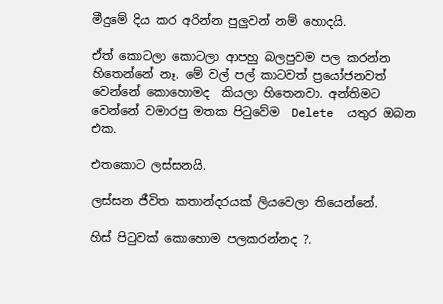මීදුමේ දිය කර අරින්න පුලුවන් නම් හොදයි.

ඒත් කොටලා කොටලා ආපහු බලපුවම පල කරන්න හිතෙන්නේ නෑ. මේ වල් පල් කාටවත් ප්‍රයෝජනවත් වෙන්නේ කොහොමද  කියලා හිතෙනවා. අන්තිමට වෙන්නේ වමාරපු මතක පිටුවේම  Delete  යතුර ඔබන එක.

එතකොට ලස්සනයි.

ලස්සන ජීවිත කතාන්දරයක් ලියවෙලා තියෙන්නේ.

හිස් පිටුවක් කොහොම පලකරන්නද ?.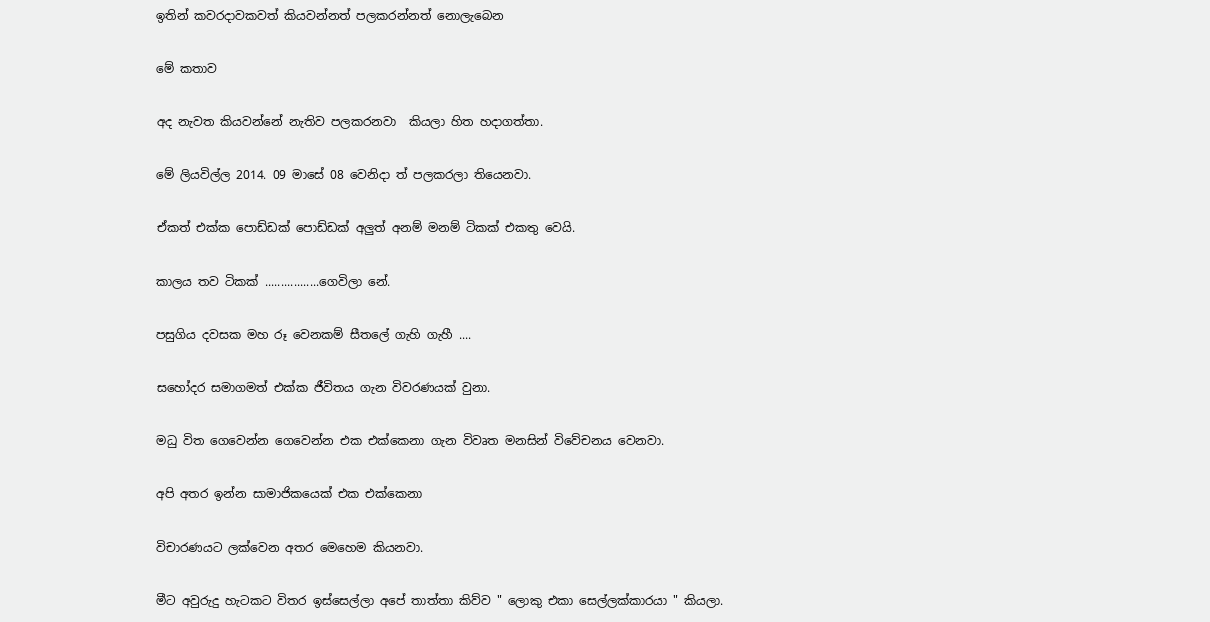ඉතින් කවරදාවකවත් කියවන්නත් පලකරන්නත් නොලැබෙන

මේ කතාව

අද නැවත කියවන්නේ නැතිව පලකරනවා  කියලා හිත හදාගත්තා.

මේ ලියවිල්ල 2014. 09 මාසේ 08 වෙනිදා ත් පලකරලා තියෙනවා.

ඒකත් එක්ක පොඩ්ඩක් පොඩ්ඩක් අලුත් අනම් මනම් ටිකක් එකතු වෙයි.

කාලය තව ටිකක් .................ගෙවිලා නේ.

පසුගිය දවසක මහ රූ වෙනකම් සීතලේ ගැහි ගැහී ....

සහෝදර සමාගමත් එක්ක ජීවිතය ගැන විවරණයක් වුනා.

මධු විත ගෙවෙන්න ගෙවෙන්න එක එක්කෙනා ගැන විවෘත මනසින් විවේචනය වෙනවා.

අපි අතර ඉන්න සාමාජිකයෙක් එක එක්කෙනා

විචාරණයට ලක්වෙන අතර මෙහෙම කියනවා.

මීට අවුරුදු හැටකට විතර ඉස්සෙල්ලා අපේ තාත්තා කිව්ව " ලොකු එකා සෙල්ලක්කාරයා " කියලා.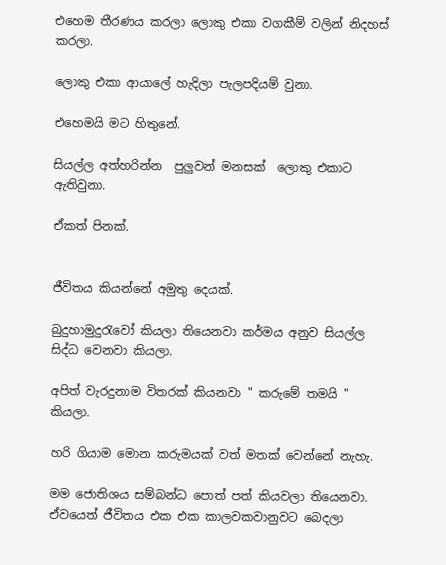එහෙම තීරණය කරලා ලොකු එකා වගකීම් වලින් නිදහස් කරලා.

ලොකු එකා ආයාලේ හැදිලා පැලපදියම් වුනා.

එහෙමයි මට හිතුනේ.

සියල්ල අත්හරින්න  පුලුවන් මනසක්  ලොකු එකාට ඇතිවුනා.

ඒකත් පිනක්.


ජීවිතය කියන්නේ අමුතු දෙයක්.

බුදුහාමුදුරැවෝ කියලා තියෙනවා කර්මය අනුව සියල්ල සිද්ධ වෙනවා කියලා.

අපිත් වැරදුනාම විතරක් කියනවා " කරුමේ තමයි " කියලා.

හරි ගියාම මොන කරුමයක් වත් මතක් වෙන්නේ නැහැ.

මම ජොතිශය සම්බන්ධ පොත් පත් කියවලා තියෙනවා. ඒවයෙත් ජීවිතය එක එක කාලවකවානුවට බෙදලා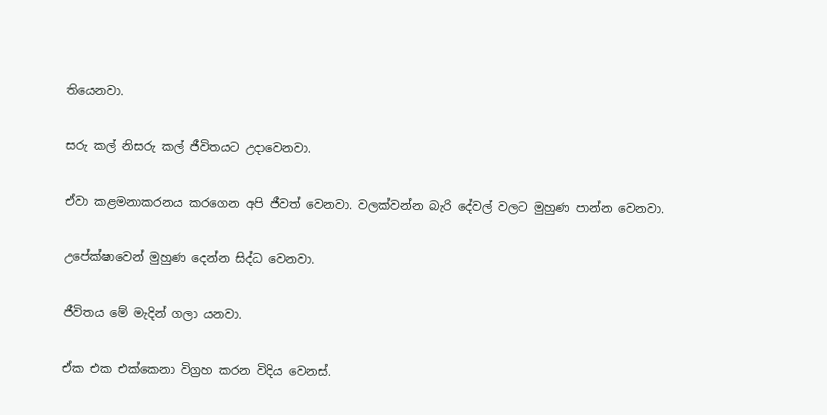තියෙනවා.

සරු කල් නිසරු කල් ජීවිතයට උදාවෙනවා.

ඒවා කළමනාකරනය කරගෙන අපි ජීවත් වෙනවා. වලක්වන්න බැරි දේවල් වලට මුහුණ පාන්න වෙනවා.

උපේක්ෂාවෙන් මුහුණ දෙන්න සිද්ධ වෙනවා.

ජීවිතය මේ මැදින් ගලා යනවා.

ඒක එක එක්කෙනා විග්‍රහ කරන විදිය වෙනස්.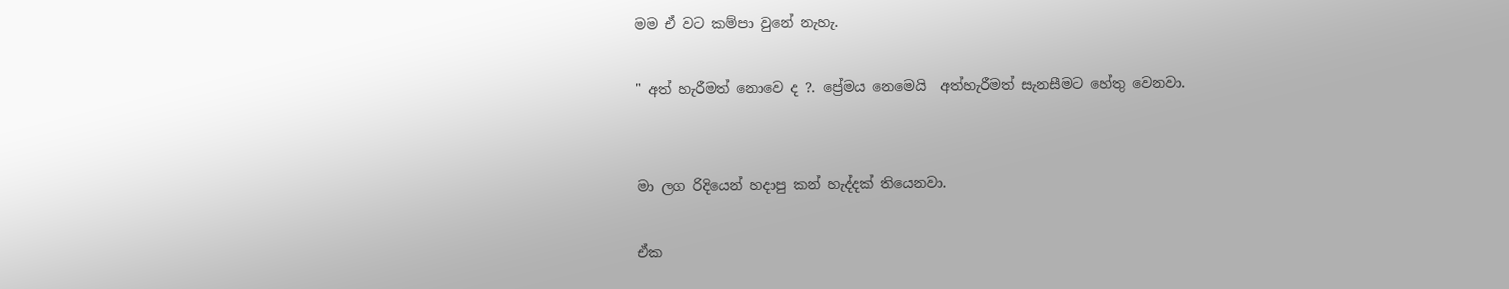මම ඒ වට කම්පා වුනේ නැහැ.

" අත් හැරීමත් නොවෙ ද ?. ප්‍රේමය නෙමෙයි  අත්හැරීමත් සැනසීමට හේතු වෙනවා.


මා ලග රිදියෙන් හදාපු කන් හැද්දක් තියෙනවා.

ඒක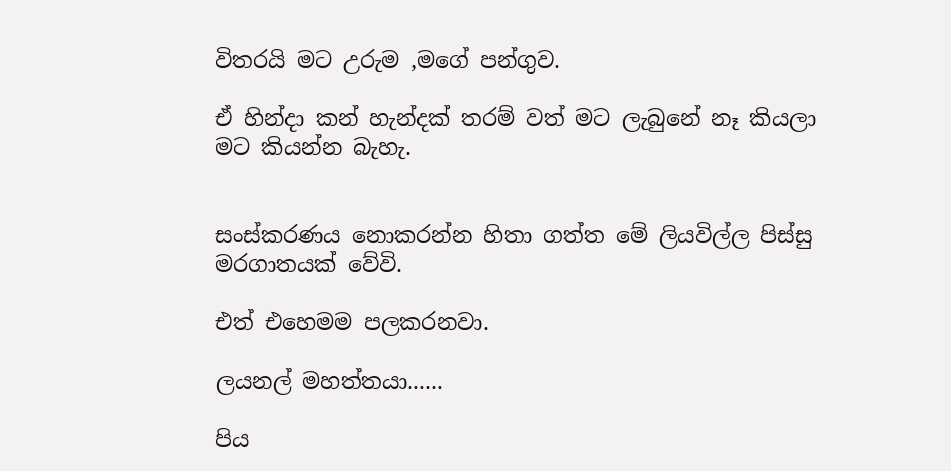විතරයි මට උරුම ,මගේ පන්ගුව.

ඒ හින්දා කන් හැන්දක් තරම් වත් මට ලැබුනේ නෑ කියලා මට කියන්න බැහැ.


සංස්කරණය නොකරන්න හිතා ගත්ත මේ ලියවිල්ල පිස්සු මරගාතයක් වේවි.

එත් එහෙමම පලකරනවා.

ලයනල් මහත්තයා......

පිය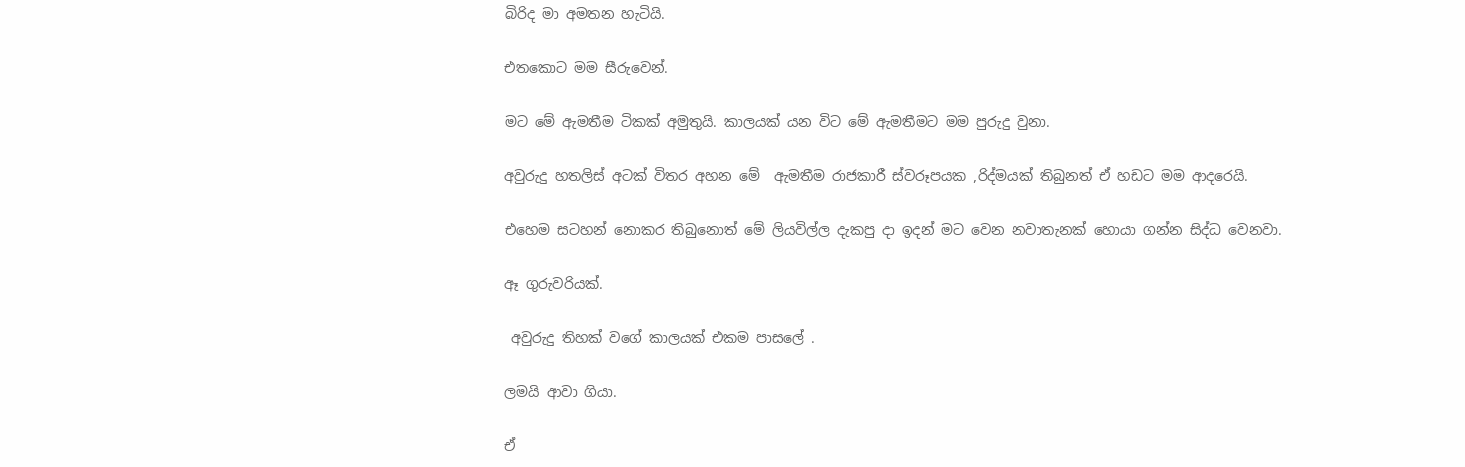බිරිද මා අමතන හැටියි.

එතකොට මම සීරුවෙන්.

මට මේ ඇමතීම ටිකක් අමුතුයි. කාලයක් යන විට මේ ඇමතීමට මම පුරුදු වුනා.

අවුරුදු හතලිස් අටක් විතර අහන මේ  ඇමතීම රාජකාරී ස්වරූපයක ,රිද්මයක් තිබුනත් ඒ හඩට මම ආදරෙයි.

එහෙම සටහන් නොකර තිබුනොත් මේ ලියවිල්ල දැකපු දා ඉදන් මට වෙන නවාතැනක් හොයා ගන්න සිද්ධ වෙනවා.

ඈ ගුරුවරියක්.

 අවුරුදු තිහක් වගේ කාලයක් එකම පාසලේ .

ලමයි ආවා ගියා.

ඒ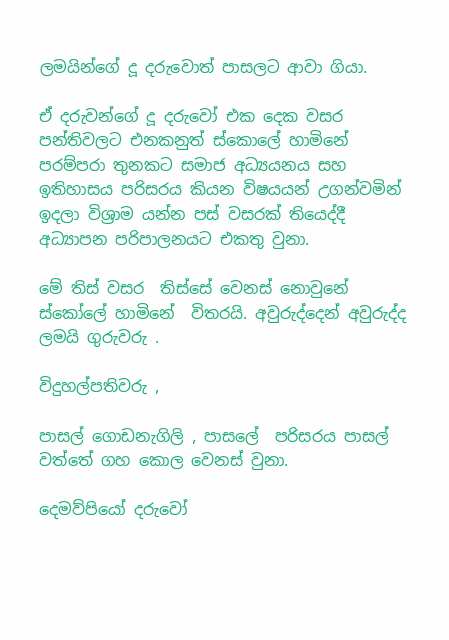ලමයින්ගේ දූ දරුවොත් පාසලට ආවා ගියා.

ඒ දරුවන්ගේ දූ දරුවෝ එක දෙක වසර පන්තිවලට එනකනුත් ස්කොලේ හාමිනේ පරම්පරා තුනකට සමාජ අධ්‍යයනය සහ ඉතිහාසය පරිසරය කියන විෂයයන් උගන්වමින් ඉදලා විශ්‍රාම යන්න පස් වසරක් තියෙද්දී අධ්‍යාපන පරිපාලනයට එකතු වුනා.

මේ තිස් වසර  තිස්සේ වෙනස් නොවුනේ ස්කෝලේ හාමිනේ  විතරයි. අවුරුද්දෙන් අවුරුද්ද ලමයි ගුරුවරු .

විදුහල්පතිවරු ,

පාසල් ගොඩනැගිලි , පාසලේ  පරිසරය පාසල් වත්තේ ගහ කොල වෙනස් වුනා.

දෙමව්පියෝ දරුවෝ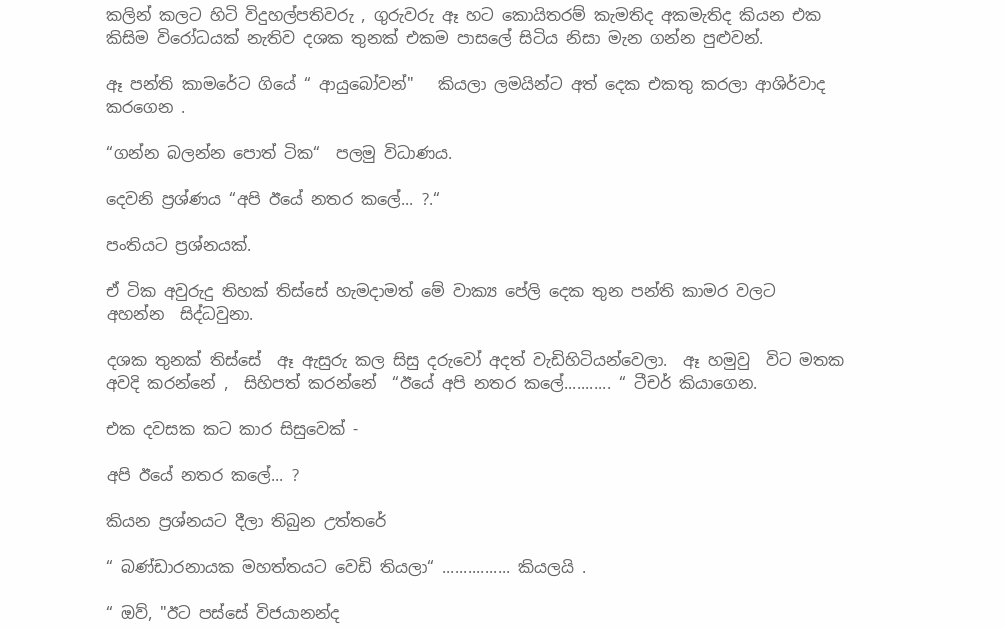කලින් කලට හිටි විදුහල්පතිවරු , ගුරුවරු ඈ හට කොයිතරම් කැමතිද අකමැතිද කියන එක කිසිම විරෝධයක් නැතිව දශක තුනක් එකම පාසලේ සිටිය නිසා මැන ගන්න පුළුවන්.

ඈ පන්ති කාමරේට ගියේ “ ආයුබෝවන්"   කියලා ලමයින්ට අත් දෙක එකතු කරලා ආශිර්වාද කරගෙන .

“ගන්න බලන්න පොත් ටික“  පලමු විධාණය.

දෙවනි ප්‍රශ්ණය “අපි ඊයේ නතර කලේ... ?.“

පංතියට ප්‍රශ්නයක්.

ඒ ටික අවුරුදු තිහක් තිස්සේ හැමදාමත් මේ වාක්‍ය පේලි දෙක තුන පන්ති කාමර වලට  අහන්න  සිද්ධවුනා.

දශක තුනක් තිස්සේ  ඈ ඇසුරු කල සිසු දරුවෝ අදත් වැඩිහිටියන්වෙලා.  ඈ හමුවු  විට මතක අවදි කරන්නේ ,  සිහිපත් කරන්නේ  “ඊයේ අපි නතර කලේ........... “ ටීචර් කියාගෙන.

එක දවසක කට කාර සිසුවෙක් -

අපි ඊයේ නතර කලේ... ?

කියන ප්‍රශ්නයට දීලා තිබුන උත්තරේ

“ බණ්ඩාරනායක මහත්තයට වෙඩි තියලා“ ................ කියලයි .

“ ඔව්, "ඊට පස්සේ විජයානන්ද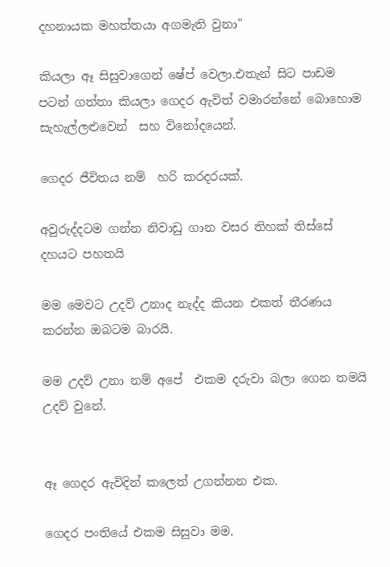දහනායක මහත්තයා අගමැති වුනා"

කියලා ඈ සිසුවාගෙන් ෂේප් වෙලා.එතැන් සිට පාඩම පටන් ගත්තා කියලා ගෙදර ඇවිත් වමාරන්නේ බොහොම සැහැල්ලළුවෙන්  සහ විනෝදයෙන්.

ගෙදර ජීවිතය නම්  හරි කරදරයක්.

අවුරුද්දටම ගන්න නිවාඩු ගාන වසර තිහක් තිස්සේ දහයට පහතයි

මම මෙවට උදව් උනාද නැද්ද කියන එකත් තීරණය කරන්න ඔබටම බාරයි.

මම උදව් උනා නම් අපේ  එකම දරුවා බලා ගෙන තමයි උදව් වුනේ.


ඈ ගෙදර ඇවිදින් කලෙත් උගන්නන එක.

ගෙදර පංතියේ එකම සිසුවා මම.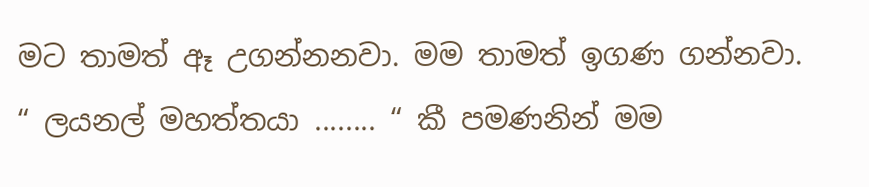මට තාමත් ඈ උගන්නනවා. මම තාමත් ඉගණ ගන්නවා. “ ලයනල් මහත්තයා ........ “ කී පමණනින් මම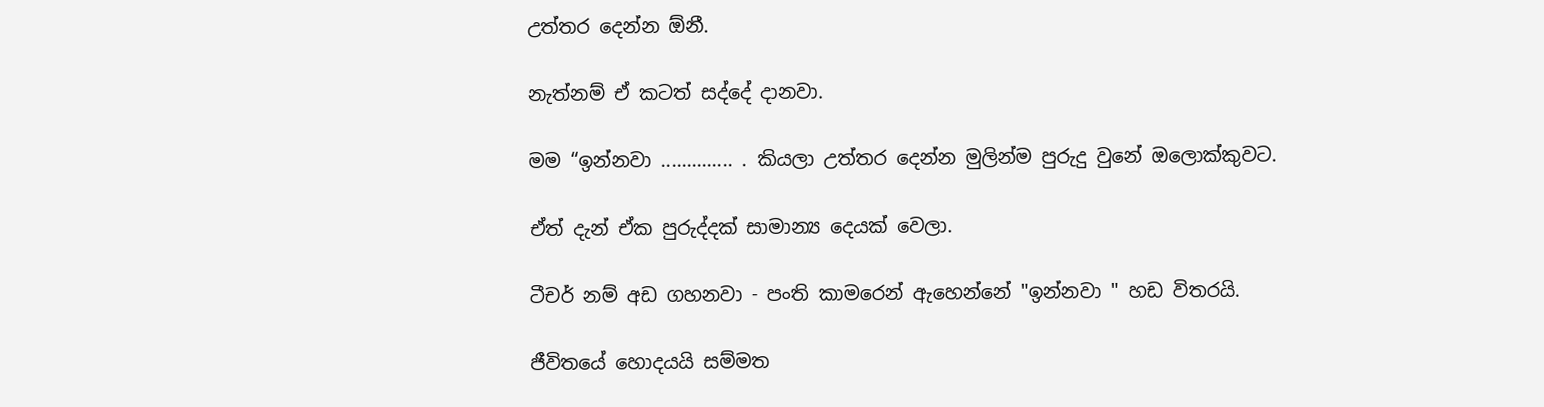උත්තර දෙන්න ඕනී.

නැත්නම් ඒ කටත් සද්දේ දානවා.

මම “ඉන්නවා .............. . කියලා උත්තර දෙන්න මුලින්ම පුරුදු වුනේ ඔලොක්කුවට.

ඒත් දැන් ඒක පුරුද්දක් සාමාන්‍ය දෙයක් වෙලා.

ටීචර් නම් අඩ ගහනවා - පංති කාමරෙන් ඇහෙන්නේ "ඉන්නවා " හඩ විතරයි.

ජීවිතයේ හොදයයි සම්මත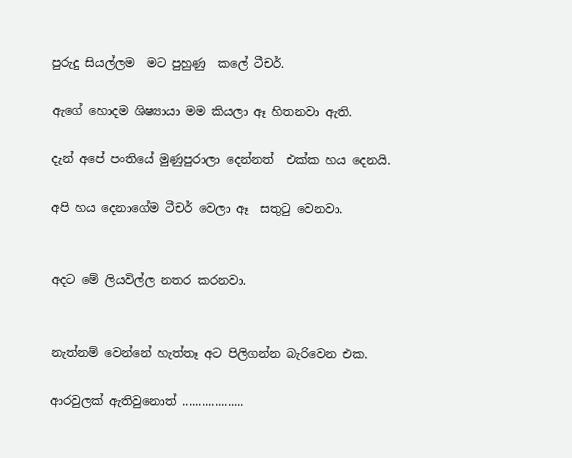පුරුදු සියල්ලම  මට පුහුණු  කලේ ටීචර්.

ඇගේ හොදම ශිෂ්‍යායා මම කියලා ඈ හිතනවා ඇති.

දැන් අපේ පංතියේ මුණුපුරාලා දෙන්නත්  එක්ක හය දෙනයි.

අපි හය දෙනාගේම ටීචර් වෙලා ඈ  සතුටු වෙනවා.


අදට මේ ලියවිල්ල නතර කරනවා.


නැත්නම් වෙන්නේ හැත්තෑ අට පිලිගන්න බැරිවෙන එක.

ආරවුලක් ඇතිවුනොත් ...................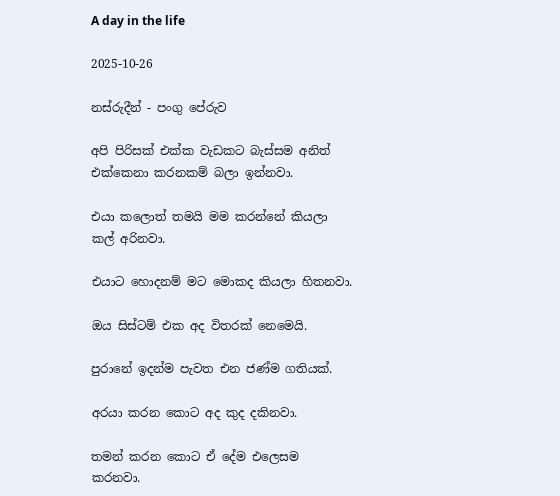A day in the life

2025-10-26

නස්රුදීන් - පංගු පේරුව

අපි පිරිසක් එක්ක වැඩකට බැස්සම අනිත් එක්කෙනා කරනකම් බලා ඉන්නවා.

එයා කලොත් තමයි මම කරන්නේ කියලා කල් අරිනවා.

එයාට හොදනම් මට මොකද කියලා හිතනවා.

ඔය සිස්ටම් එක අද විතරක් නෙමෙයි.

පුරානේ ඉදන්ම පැවත එන ජණ්ම ගතියක්.

අරයා කරන කොට අද කුද දකිනවා.

තමන් කරන කොට ඒ දේම එලෙසම කරනවා.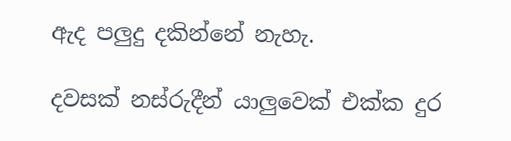ඇද පලුදු දකින්නේ නැහැ.

දවසක් නස්රුදීන් යාලුවෙක් එක්ක දුර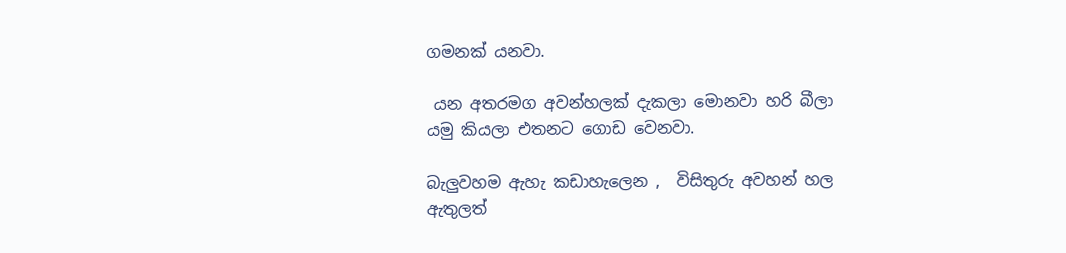ගමනක් යනවා.

 යන අතරමග අවන්හලක් දැකලා මොනවා හරි බීලා යමු කියලා එතනට ගොඩ වෙනවා.

බැලුවහම ඇහැ කඩාහැලෙන ,  විසිතුරු අවහන් හල ඇතුලත්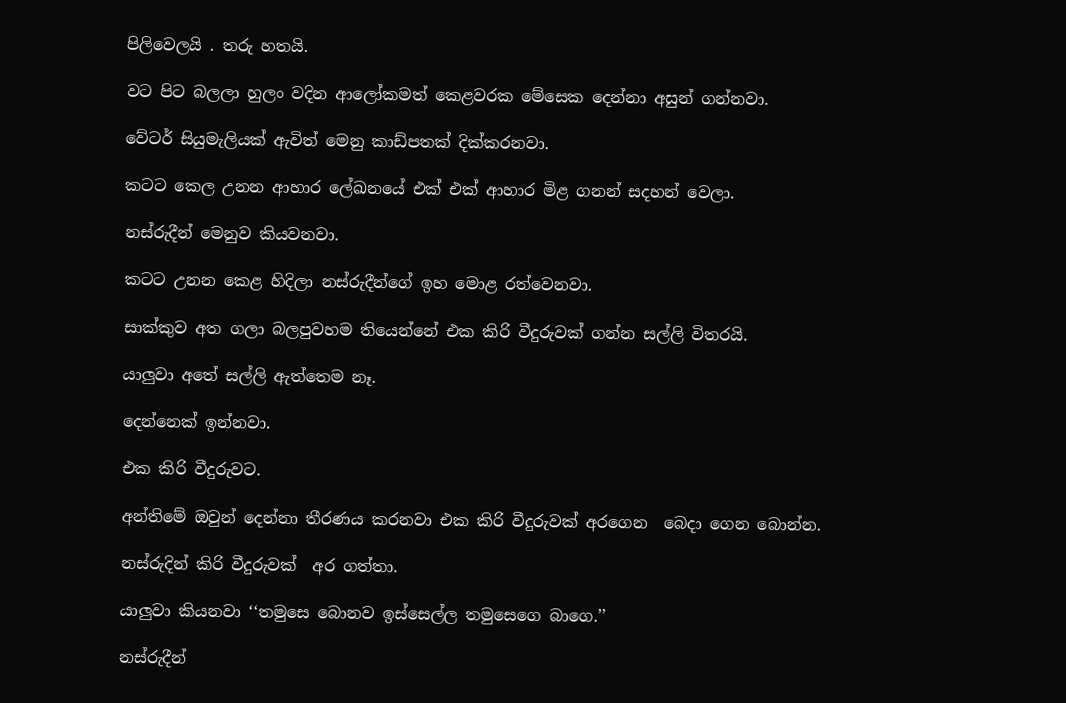පිලිවෙලයි . තරු හතයි.

වට පිට බලලා හුලං වදින ආලෝකමත් කෙළවරක මේසෙක දෙන්නා අසුන් ගන්නවා.

වේටර් සියුමැලියක් ඇවිත් මෙනු කාඩ්පතක් දික්කරනවා.

කටට කෙල උනන ආහාර ලේඛනයේ එක් එක් ආහාර මිළ ගනන් සදහන් වෙලා.

නස්රුදීන් මෙනුව කියවනවා.

කටට උනන කෙළ හිදිලා නස්රුදීන්ගේ ඉහ මොළ රත්වෙනවා.

සාක්කුව අත ගලා බලපුවහම තියෙන්නේ එක කිරි වීදුරුවක් ගන්න සල්ලි විතරයි.

යාලුවා අතේ සල්ලි ඇත්තෙම නෑ.

දෙන්නෙක් ඉන්නවා.

එක කිරි වීදුරුවට.

අන්තිමේ ඔවුන් දෙන්නා තීරණය කරනවා එක කිරි වීදුරුවක් අරගෙන  බෙදා ගෙන බොන්න.

නස්රුදින් කිරි වීදුරුවක්  අර ගත්තා.

යාලුවා කියනවා ‘‘තමුසෙ බොනව ඉස්සෙල්ල තමුසෙගෙ බාගෙ.’’

නස්රුදීන්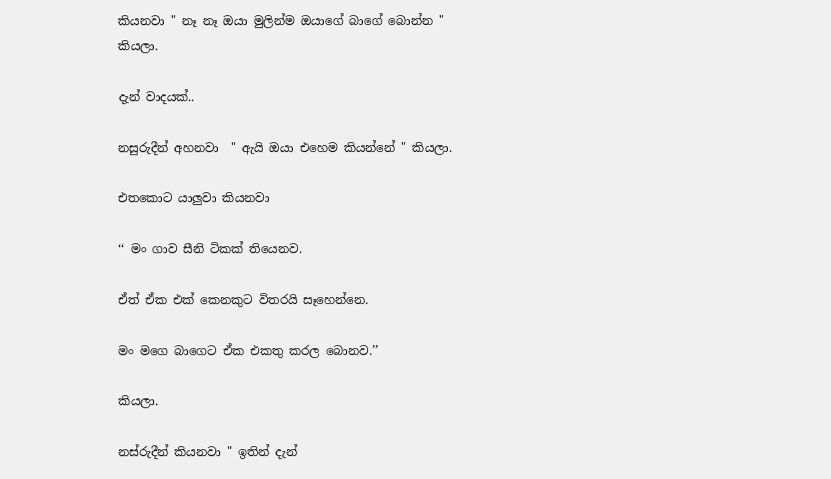කියනවා " නෑ නෑ ඔයා මුලින්ම ඔයාගේ බාගේ බොන්න " කියලා.

දැන් වාදයක්..

නසුරුදීන් අහනවා  " ඇයි ඔයා එහෙම කියන්නේ " කියලා.

එතකොට යාලුවා කියනවා

‘‘ මං ගාව සීනි ටිකක් තියෙනව.

ඒත් ඒක එක් කෙනකුට විතරයි සෑහෙන්නෙ.

මං මගෙ බාගෙට ඒක එකතු කරල බොනව.’’

කියලා.

නස්රුදීන් කියනවා " ඉතින් දැන්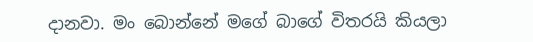දානවා. මං බොන්නේ මගේ බාගේ විතරයි කියලා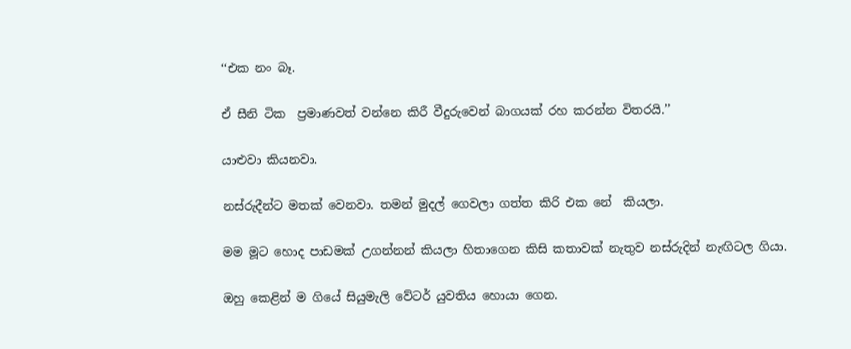‘‘එක නං බෑ.

ඒ සීනි ටික  ප්‍රමාණවත් වන්නෙ කිරී වීදුරුවෙන් බාගයක් රහ කරන්න විතරයි.’’

යාළුවා කියනවා.

නස්රුදීන්ට මතක් වෙනවා. තමන් මුදල් ගෙවලා ගත්ත කිරි එක නේ  කියලා.

මම මූට හොද පාඩමක් උගන්නන් කියලා හිතාගෙන කිසි කතාවක් නැතුව නස්රුදින් නැඟිටල ගියා.

ඔහු කෙළින් ම ගියේ සියුමැලි වේටර් යුවතිය හොයා ගෙන.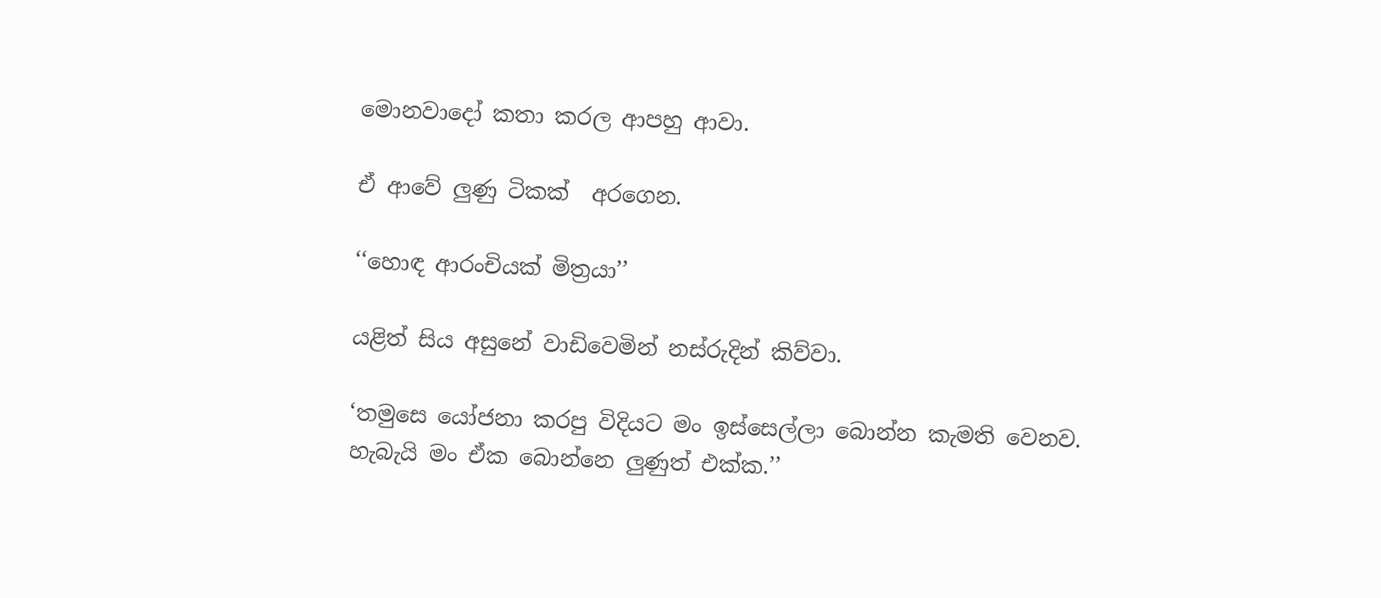මොනවාදෝ කතා කරල ආපහු ආවා.

ඒ ආවේ ලුණු ටිකක්  අරගෙන.

‘‘හොඳ ආරංචියක් මිත්‍රයා’’

යළිත් සිය අසුනේ වාඩිවෙමින් නස්රුදින් කිව්වා.

‘තමුසෙ යෝජනා කරපු විදියට මං ඉස්සෙල්ලා බොන්න කැමති වෙනව.
හැබැයි මං ඒක බොන්නෙ ලුණුත් එක්ක.’’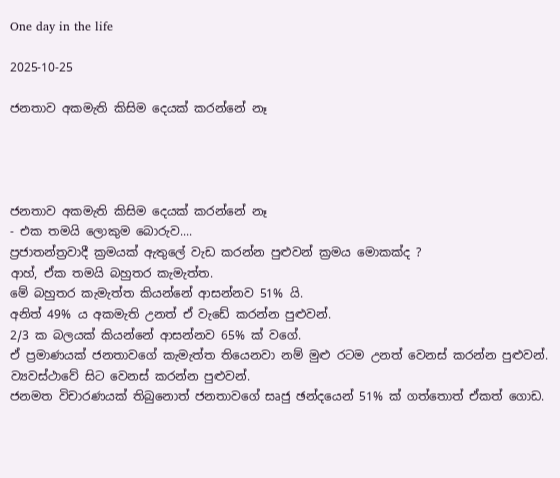One day in the life

2025-10-25

ජනතාව අකමැති කිසිම දෙයක් කරන්නේ නෑ




ජනතාව අකමැති කිසිම දෙයක් කරන්නේ නෑ
- එක තමයි ලොකුම බොරුව....
ප්‍රජාතන්ත්‍රවාදී ක්‍රමයක් ඇතුලේ වැඩ කරන්න පුළුවන් ක්‍රමය මොකක්ද ?
ආහ්, ඒක තමයි බහුතර කැමැත්ත.
මේ බහුතර කැමැත්ත කියන්නේ ආසන්නව 51% යි.
අනිත් 49% ය අකමැති උනත් ඒ වැඩේ කරන්න පුළුවන්.
2/3 ක බලයක් කියන්නේ ආසන්නව 65% ක් වගේ.
ඒ ප්‍රමාණයක් ජනතාවගේ කැමැත්ත තියෙනවා නම් මුළු රටම උනත් වෙනස් කරන්න පුළුවන්. ව්‍යවස්ථාවේ සිට වෙනස් කරන්න පුළුවන්.
ජනමත විචාරණයක් තිබුනොත් ජනතාවගේ සෘජු ඡන්දයෙන් 51% ක් ගත්තොත් ඒකත් ගොඩ.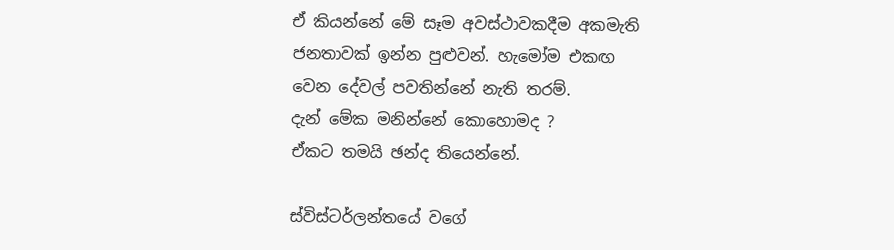ඒ කියන්නේ මේ සෑම අවස්ථාවකදීම අකමැති ජනතාවක් ඉන්න පුළුවන්. හැමෝම එකඟ වෙන දේවල් පවතින්නේ නැති තරම්.
දැන් මේක මනින්නේ කොහොමද ?
ඒකට තමයි ඡන්ද තියෙන්නේ.

ස්විස්ටර්ලන්තයේ වගේ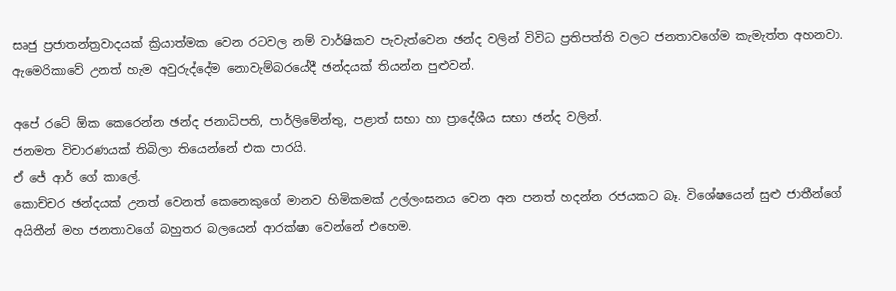සෘජු ප්‍රජාතන්ත්‍රවාදයක් ක්‍රියාත්මක වෙන රටවල නම් වාර්ෂිකව පැවැත්වෙන ඡන්ද වලින් විවිධ ප්‍රතිපත්ති වලට ජනතාවගේම කැමැත්ත අහනවා.
ඇමෙරිකාවේ උනත් හැම අවුරුද්දේම නොවැම්බරයේදී ඡන්දයක් තියන්න පුළුවන්.

අපේ රටේ ඕක කෙරෙන්න ඡන්ද ජනාධිපති, පාර්ලිමේන්තු, පළාත් සභා හා ප්‍රාදේශීය සභා ඡන්ද වලින්.
ජනමත විචාරණයක් තිබිලා තියෙන්නේ එක පාරයි.
ඒ ජේ ආර් ගේ කාලේ.
කොච්චර ඡන්දයක් උනත් වෙනත් කෙනෙකුගේ මානව හිමිකමක් උල්ලංඝනය වෙන අන පනත් හදන්න රජයකට බෑ. විශේෂයෙන් සුළු ජාතීන්ගේ අයිතීන් මහ ජනතාවගේ බහුතර බලයෙන් ආරක්ෂා වෙන්නේ එහෙම.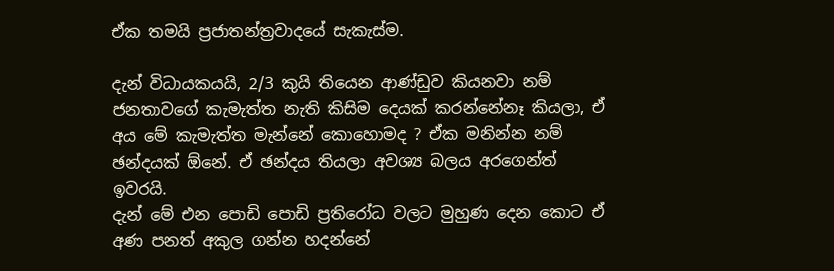ඒක තමයි ප්‍රජාතන්ත්‍රවාදයේ සැකැස්ම.

දැන් විධායකයයි, 2/3 කුයි තියෙන ආණ්ඩුව කියනවා නම් ජනතාවගේ කැමැත්ත නැති කිසිම දෙයක් කරන්නේනෑ කියලා, ඒ අය මේ කැමැත්ත මැන්නේ කොහොමද ? ඒක මනින්න නම් ඡන්දයක් ඕනේ. ඒ ඡන්දය තියලා අවශ්‍ය බලය අරගෙන්ත් ඉවරයි.
දැන් මේ එන පොඩි පොඩි ප්‍රතිරෝධ වලට මුහුණ දෙන කොට ඒ අණ පනත් අකුල ගන්න හදන්නේ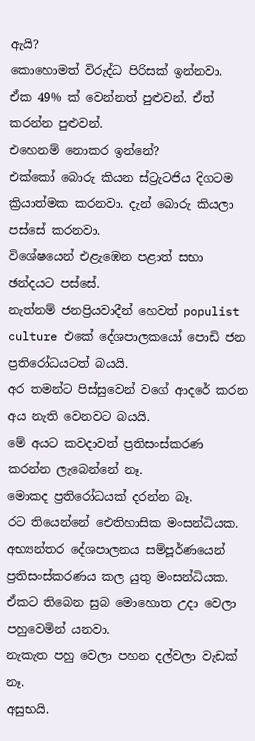ඇයි?
කොහොමත් විරුද්ධ පිරිසක් ඉන්නවා.
ඒක 49% ක් වෙන්නත් පුළුවන්. ඒත් කරන්න පුළුවන්.
එහෙනම් නොකර ඉන්නේ?
එක්කෝ බොරු කියන ස්ට්‍රැටජිය දිගටම ක්‍රියාත්මක කරනවා. දැන් බොරු කියලා පස්සේ කරනවා.
විශේෂයෙන් එළැඹෙන පළාත් සභා ඡන්දයට පස්සේ.
නැත්නම් ජනප්‍රියවාදීන් හෙවත් populist culture එකේ දේශපාලකයෝ පොඩි ජන ප්‍රතිරෝධයටත් බයයි.
අර තමන්ට පිස්සුවෙන් වගේ ආදරේ කරන අය නැති වෙනවට බයයි.
මේ අයට කවදාවත් ප්‍රතිසංස්කරණ කරන්න ලැබෙන්නේ නෑ.
මොකද ප්‍රතිරෝධයක් දරන්න බෑ.
රට තියෙන්නේ ඓතිහාසික මංසන්ධියක.
අභ්‍යන්තර දේශපාලනය සම්පූර්ණයෙන් ප්‍රතිසංස්කරණය කල යුතු මංසන්ධියක. ඒකට තිබෙන සුබ මොහොත උදා වෙලා පහුවෙමින් යනවා.
නැකැත පහු වෙලා පහන දල්වලා වැඩක් නෑ.
අසුභයි.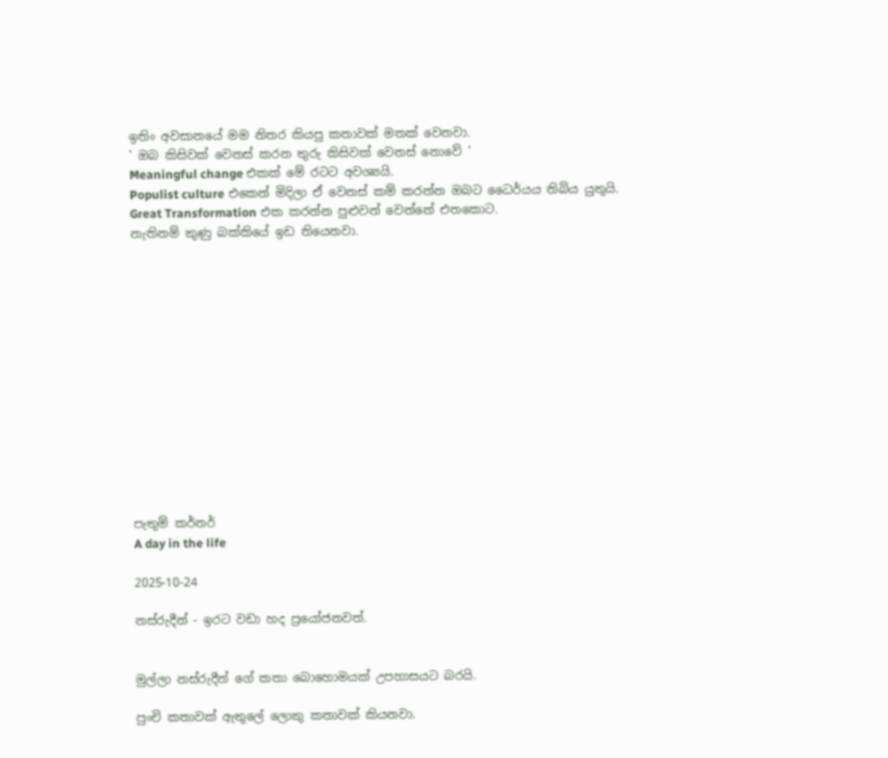ඉතිං අවසානයේ මම නිතර කියපු කතාවක් මතක් වෙනවා.
' ඔබ කිසිවක් වෙනස් කරන තුරු කිසිවක් වෙනස් නොවේ '
Meaningful change එකක් මේ රටට අවශ්‍යයි.
Populist culture එකෙන් මිදිලා ඒ වෙනස් කම් කරන්න ඔබට ධෛර්යය තිබිය යුතුයි.
Great Transformation එක කරන්න පුළුවන් වෙන්නේ එතකොට.
නැතිනම් කුණු බක්කියේ ඉඩ තියෙනවා.














පැතුම් කර්නර්
A day in the life

2025-10-24

නස්රුදීන් - ඉරට වඩා හද ප්‍රයෝජනවත්.


මුල්ලා නස්රුදීන් ගේ කතා බොහොමයක් උපහාසයට බරයි.

පුංචි කතාවක් ඇතුලේ ලොකු කතාවක් කියනවා.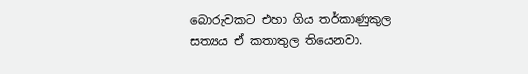බොරුවකට එහා ගිය තර්කාණුකුල සත්‍යය ඒ කතාතුල තියෙනවා.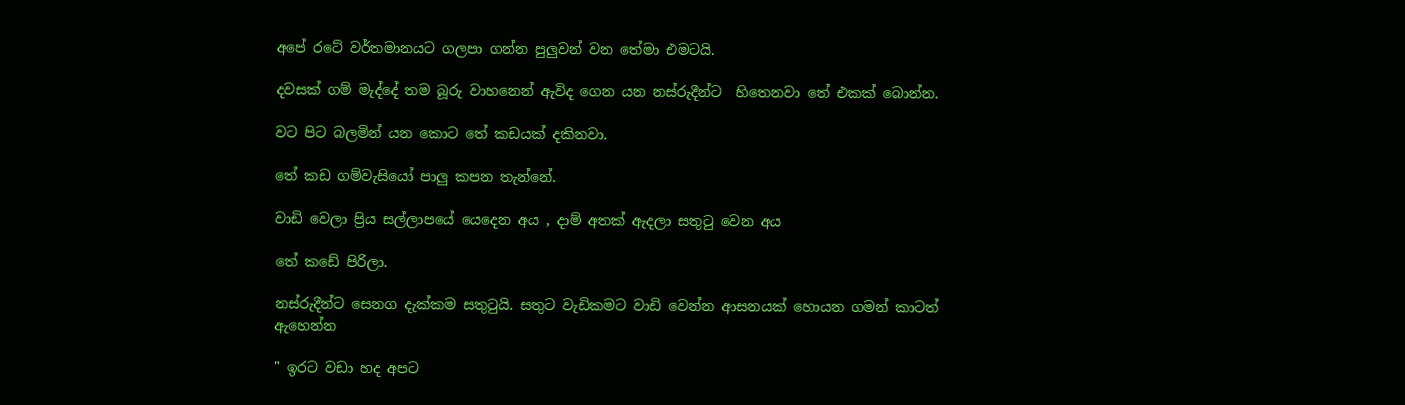අපේ රටේ වර්තමානයට ගලපා ගන්න පුලුවන් වන තේමා එමටයි.

දවසක් ගම් මැද්දේ තම බූරු වාහනෙන් ඇවිද ගෙන යන නස්රුදීන්ට  හිතෙනවා තේ එකක් බොන්න.

වට පිට බලමින් යන කොට තේ කඩයක් දකිනවා.

තේ කඩ ගම්වැසියෝ පාලු කපන තැන්නේ.

වාඩි වෙලා ප්‍රිය සල්ලාපයේ යෙදෙන අය , දාම් අතක් ඇදලා සතුටු වෙන අය

තේ කඩේ පිරිලා.

නස්රුදීන්ට සෙනග දැක්කම සතුටුයි. සතුට වැඩිකමට වාඩි වෙන්න ආසනයක් හොයන ගමන් කාටත් ඇහෙන්න

" ඉරට වඩා හද අපට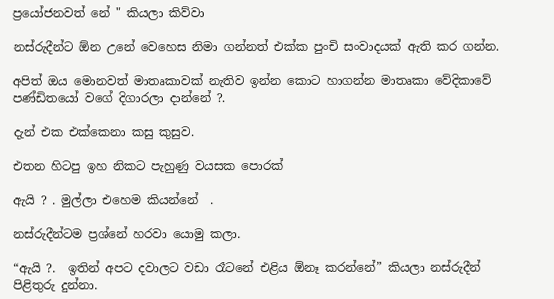ප්‍රයෝජනවත් නේ " කියලා කිව්වා

නස්රුදීන්ට ඕන උනේ වෙහෙස නිමා ගන්නත් එක්ක පුංචි සංවාදයක් ඇති කර ගන්න.

අපිත් ඔය මොනවත් මාතෘකාවක් නැතිව ඉන්න කොට හාගන්න මාතෘකා වේදිකාවේ පණ්ඩිතයෝ වගේ දිගාරලා දාන්නේ ?.

දැන් එක එක්කෙනා කසු කුසුව.

එතන හිටපු ඉහ නිකට පැහුණු වයසක පොරක්

ඇයි ? . මුල්ලා එහෙම කියන්නේ  .

නස්රුදීන්ටම ප්‍රශ්නේ හරවා යොමු කලා.

“ඇයි ?.  ඉතින් අපට දවාලට වඩා රෑටනේ එළිය ඕනෑ කරන්නේ” කියලා නස්රුදීන් පිළිතුරු දුන්නා.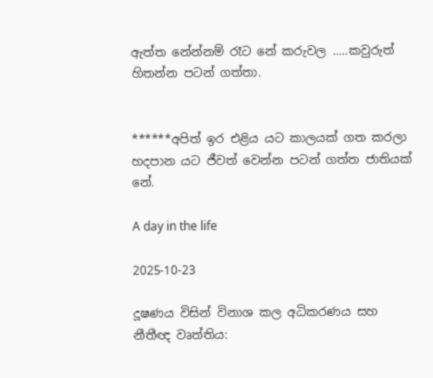ඇත්ත නේන්නම් රෑට නේ කරුවල .....කවුරුත් හිතන්න පටන් ගත්තා.


******අපිත් ඉර එළිය යට කාලයක් ගත කරලා හදපාන යට ජීවත් වෙන්න පටන් ගත්ත ජාතියක් නේ.

A day in the life

2025-10-23

දූෂණය විසින් විනාශ කල අධිකරණය සහ නීතීඥ වෘත්තිය: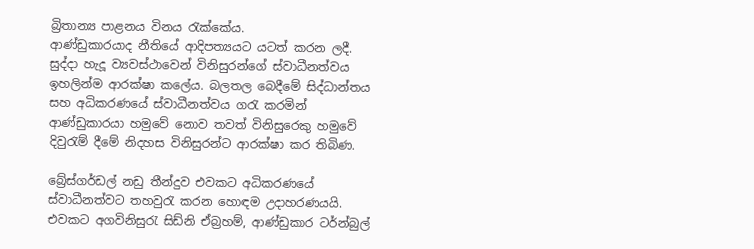බ්‍රිතාන්‍ය පාළනය විනය රැක්කේය.
ආණ්ඩුකාරයාද නීතියේ ආදිපත්‍යයට යටත් කරන ලදී. සුද්දා හැදූ ව්‍යවස්ථාවෙන් විනිසුරන්ගේ ස්වාධීනත්වය ඉහලින්ම ආරක්ෂා කලේය. බලතල බෙදීමේ සිද්ධාන්තය සහ අධිකරණයේ ස්වාධීනත්වය ගරැ කරමින් ආණ්ඩුකාරයා හමුවේ නොව තවත් විනිසුරෙකු හමුවේ දිවුරැම් දීමේ නිදහස විනිසුරන්ට ආරක්ෂා කර තිබිණ.

බ්‍රේස්ගර්ඩල් නඩු තීන්දුව එවකට අධිකරණයේ ස්වාධීනත්වට තහවුරැ කරන හොඳම උදාහරණයයි.
එවකට අගවිනිසුරැ සිඩ්නි ඒබ්‍රහම්, ආණ්ඩුකාර ටර්න්බුල්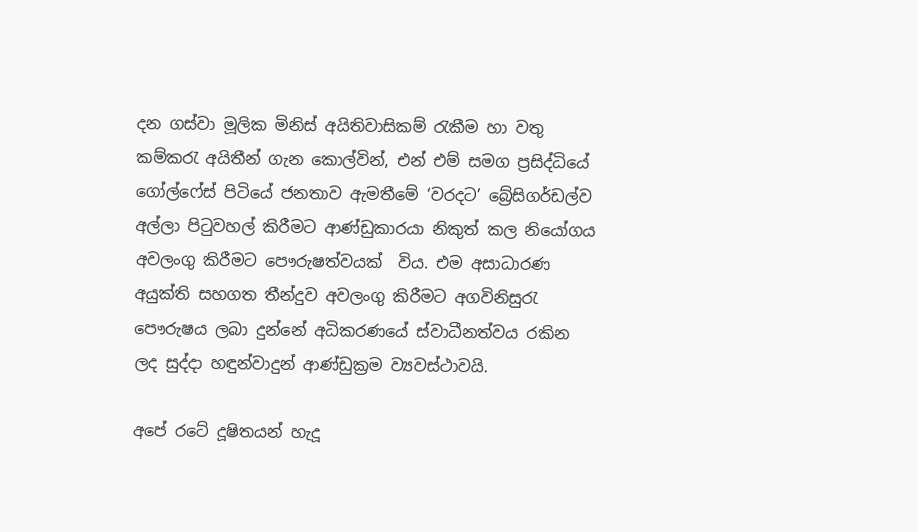දන ගස්වා මූලික මිනිස් අයිතිවාසිකම් රැකීම හා වතු කම්කරැ අයිතීන් ගැන කොල්වින්, එන් එම් සමග ප්‍රසිද්ධියේ ගෝල්ෆේස් පිටියේ ජනතාව ඇමතීමේ ‘වරදට’ බ්‍රේසිගර්ඩල්ව අල්ලා පිටුවහල් කිරීමට ආණ්ඩුකාරයා නිකුත් කල නියෝගය අවලංගු කිරීමට පෞරුෂත්වයක්  විය. එම අසාධාරණ අයුක්ති සහගත තීන්දුව අවලංගු කිරීමට අගවිනිසුරැ පෞරුෂය ලබා දුන්නේ අධිකරණයේ ස්වාධීනත්වය රකින ලද සුද්දා හඳුන්වාදුන් ආණ්ඩුක්‍රම ව්‍යවස්ථාවයි.

අපේ රටේ දූෂිතයන් හැදූ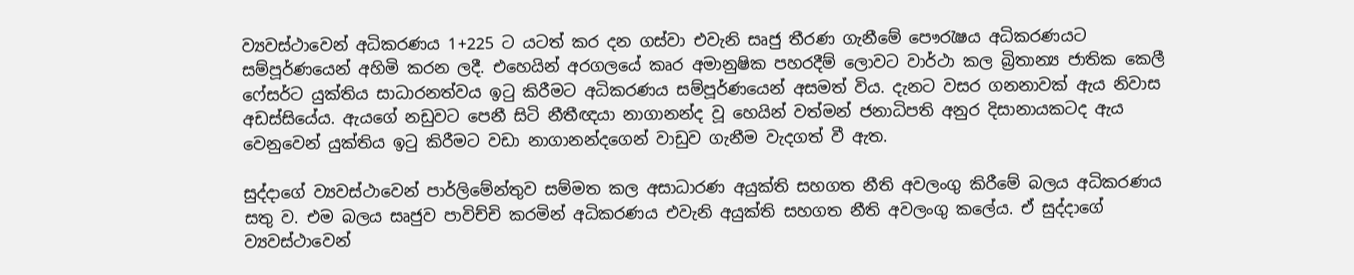ව්‍යවස්ථාවෙන් අධිකරණය 1+225 ට යටත් කර දන ගස්වා එවැනි සෘජු තීරණ ගැනීමේ පෞරැෂය අධිකරණයට සම්පූර්ණයෙන් අහිමි කරන ලදී. එහෙයින් අරගලයේ කෘර අමානුෂික පහරදීම් ලොවට වාර්ථා කල බ්‍රිතාන්‍ය ජාතික කෙලී ෆේසර්ට යුක්තිය සාධාරනත්වය ඉටු කිරීමට අධිකරණය සම්පූර්ණයෙන් අසමත් විය. දැනට වසර ගනනාවක් ඇය නිවාස අඩස්සියේය. ඇයගේ නඩුවට පෙනී සිටි නීතීඥයා නාගානන්ද වූ හෙයින් වත්මන් ජනාධිපති අනුර දිසානායකටද ඇය වෙනුවෙන් යුක්තිය ඉටු කිරීමට වඩා නාගානන්දගෙන් වාඩුව ගැනීම වැදගත් වී ඇත.

සුද්දාගේ ව්‍යවස්ථාවෙන් පාර්ලිමේන්තුව සම්මත කල අසාධාරණ අයුක්ති සහගත නීති අවලංගු කිරීමේ බලය අධිකරණය සතු ව. එම බලය සෘජුව පාවිච්චි කරමින් අධිකරණය එවැනි අයුක්ති සහගත නීති අවලංගු කලේය. ඒ සුද්දාගේ ව්‍යවස්ථාවෙන්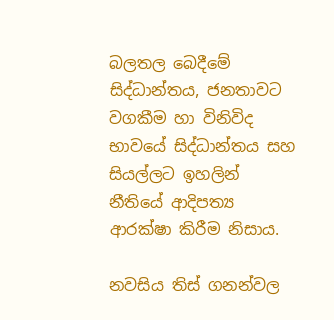බලතල බෙදීමේ සිද්ධාන්තය, ජනතාවට වගකීම හා විනිවිද භාවයේ සිද්ධාන්තය සහ සියල්ලට ඉහලින් නීතියේ ආදිපත්‍ය ආරක්ෂා කිරීම නිසාය.

නවසිය තිස් ගනන්වල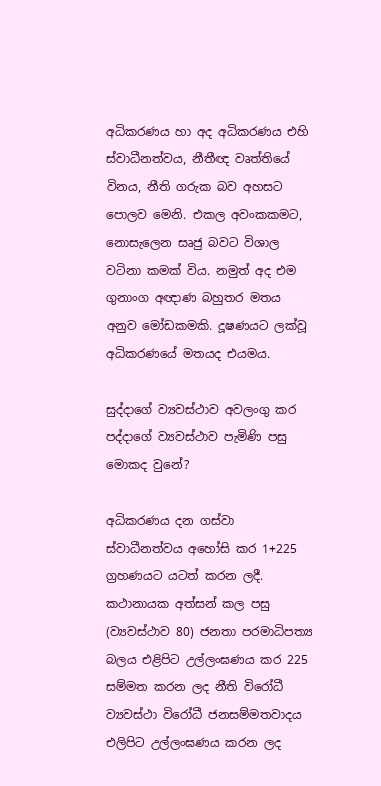අධිකරණය හා අද අධිකරණය එහි ස්වාධීනත්වය, නීතීඥ වෘත්තියේ විනය, නීති ගරුක බව අහසට පොලව මෙනි. එකල අවංකකමට, නොසැලෙන සෘජු බවට විශාල වටිනා කමක් විය. නමුත් අද එම ගුනාංග අඥාණ බහුතර මතය අනුව මෝඩකමකි. දූෂණයට ලක්වූ අධිකරණයේ මතයද එයමය.

සුද්දාගේ ව්‍යවස්ථාව අවලංගු කර පද්දාගේ ව්‍යවස්ථාව පැමිණි පසු මොකද වුනේ?

අධිකරණය දන ගස්වා ස්වාධීනත්වය අහෝසි කර 1+225 ග්‍රහණයට යටත් කරන ලදී. කථානායක අත්සන් කල පසු (ව්‍යවස්ථාව 80) ජනතා පරමාධිපත්‍ය බලය එළිපිට උල්ලංඝණය කර 225 සම්මත කරන ලද නීති විරෝධී ව්‍යවස්ථා විරෝධී ජනසම්මතවාදය එලිපිට උල්ලංඝණය කරන ලද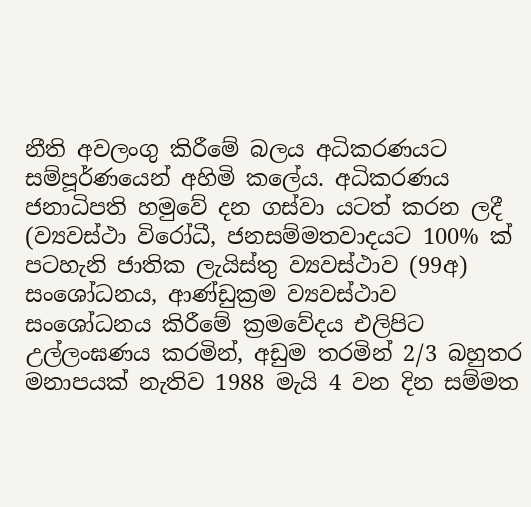නීති අවලංගු කිරීමේ බලය අධිකරණයට සම්පූර්ණයෙන් අහිමි කලේය. අධිකරණය ජනාධිපති හමුවේ දන ගස්වා යටත් කරන ලදී (ව්‍යවස්ථා විරෝධී, ජනසම්මතවාදයට 100% ක් පටහැනි ජාතික ලැයිස්තු ව්‍යවස්ථාව (99අ) සංශෝධනය, ආණ්ඩුක්‍රම ව්‍යවස්ථාව සංශෝධනය කිරීමේ ක්‍රමවේදය එලිපිට උල්ලංඝණය කරමින්, අඩුම තරමින් 2/3 බහුතර මනාපයක් නැතිව 1988 මැයි 4 වන දින සම්මත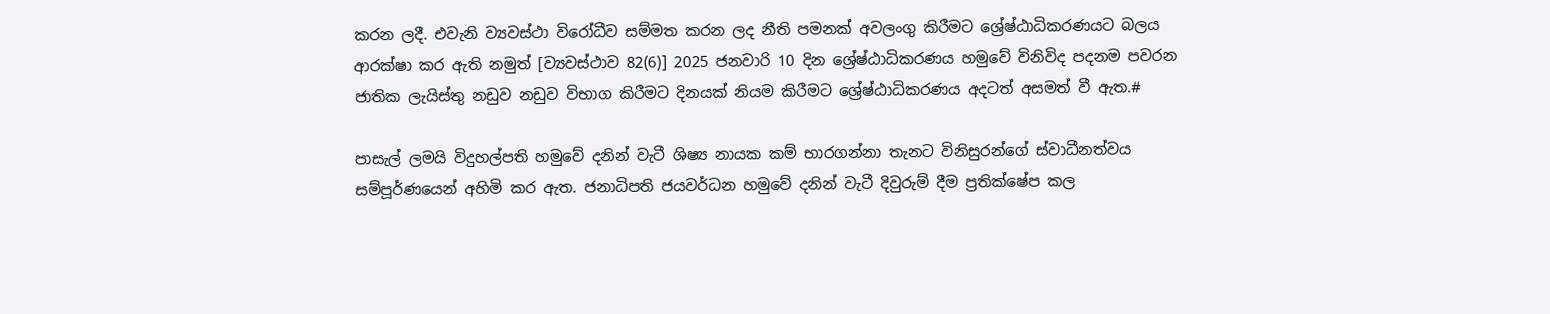කරන ලදී. එවැනි ව්‍යවස්ථා විරෝධීව සම්මත කරන ලද නීති පමනක් අවලංගු කිරීමට ශ්‍රේෂ්ඨාධිකරණයට බලය ආරක්ෂා කර ඇති නමුත් [ව්‍යවස්ථාව 82(6)] 2025 ජනවාරි 10 දින ශ්‍රේෂ්ඨාධිකරණය හමුවේ විනිවිද පදනම පවරන ජාතික ලැයිස්තු නඩුව නඩුව විභාග කිරීමට දිනයක් නියම කිරීමට ශ්‍රේෂ්ඨාධිකරණය අදටත් අසමත් වී ඇත.#

පාසැල් ලමයි විදුහල්පති හමුවේ දනින් වැටී ශිෂ්‍ය නායක කම් භාරගන්නා තැනට විනිසුරන්ගේ ස්වාධීනත්වය සම්පූර්ණයෙන් අහිමි කර ඇත. ජනාධිපති ජයවර්ධන හමුවේ දනින් වැටී දිවුරුම් දීම ප්‍රතික්ෂේප කල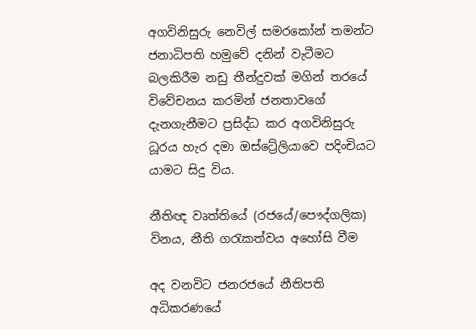අගවිනිසුරු නෙවිල් සමරකෝන් තමන්ට ජනාධිපති හමුවේ දනින් වැටීමට බලකිරීම නඩු තීන්දුවක් මගින් තරයේ විවේචනය කරමින් ජනතාවගේ දැනගැනීමට ප්‍රසිද්ධ කර අගවිනිසුරු ධූරය හැර දමා ඔස්ට්‍රේලියාවෙ පදිංචියට යාමට සිදු විය.

නීතිඥ වෘත්තියේ (රජයේ/පෞද්ගලික) විනය, නීති ගරැකත්වය අහෝසි වීම

අද වනවිට ජනරජයේ නීතිපති අධිකරණයේ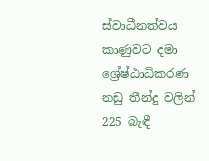ස්වාධීනත්වය කාණුවට දමා ශ්‍රේෂ්ඨාධිකරණ නඩු තීන්දු වලින් 225 බැඳී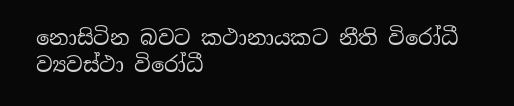නොසිටින බවට කථානායකට නීති විරෝධී ව්‍යවස්ථා විරෝධී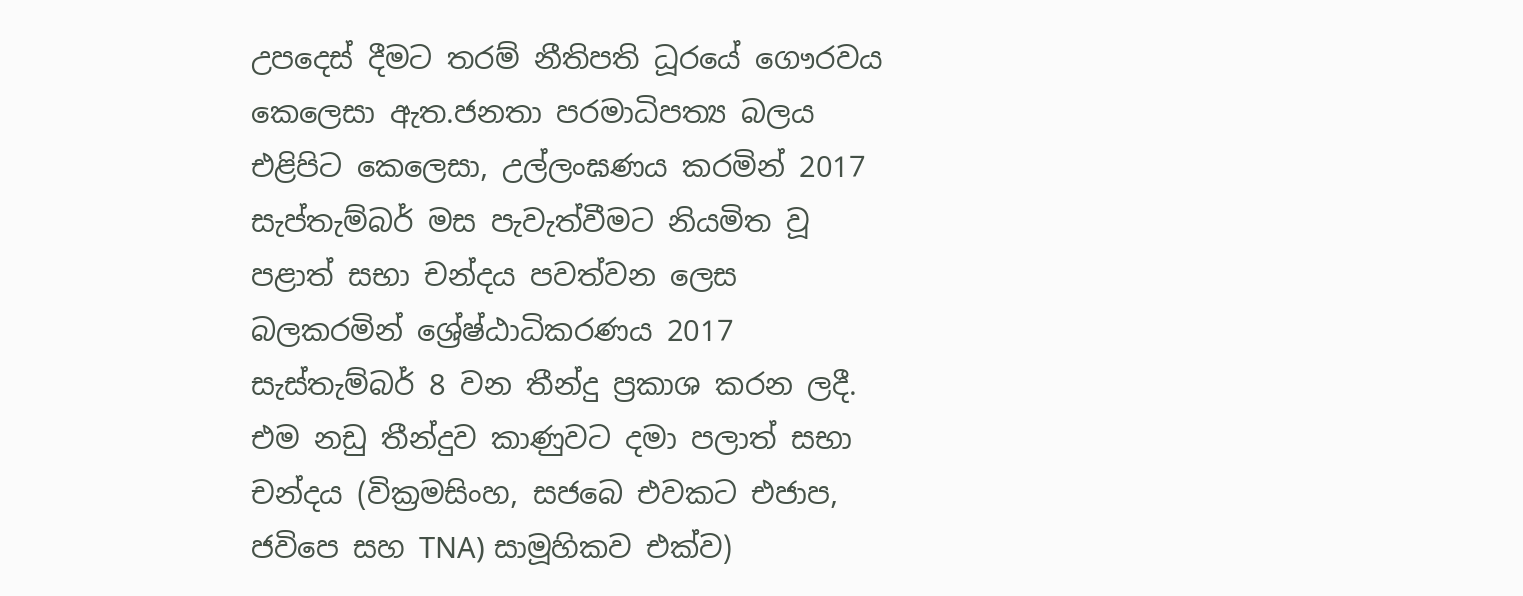උපදෙස් දීමට තරම් නීතිපති ධූරයේ ගෞරවය කෙලෙසා ඇත.ජනතා පරමාධිපත්‍ය බලය එළිපිට කෙලෙසා, උල්ලංඝණය කරමින් 2017 සැප්තැම්බර් මස පැවැත්වීමට නියමිත වූ පළාත් සභා චන්දය පවත්වන ලෙස බලකරමින් ශ්‍රේෂ්ඨාධිකරණය 2017 සැස්තැම්බර් 8 වන තීන්දු ප්‍රකාශ කරන ලදී. එම නඩු තීන්දුව කාණුවට දමා පලාත් සභා චන්දය (වික්‍රමසිංහ, සජබෙ එවකට එජාප, ජවිපෙ සහ TNA) සාමූහිකව එක්ව)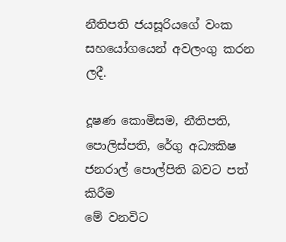නීතිපති ජයසූරියගේ වංක සහයෝගයෙන් අවලංගු කරන ලදී.

දූෂණ කොමිසම, නීතිපති, පොලිස්පති, රේගු අධ්‍යකිෂ ජනරාල් පොල්පිති බවට පත් කිරීම
මේ වනවිට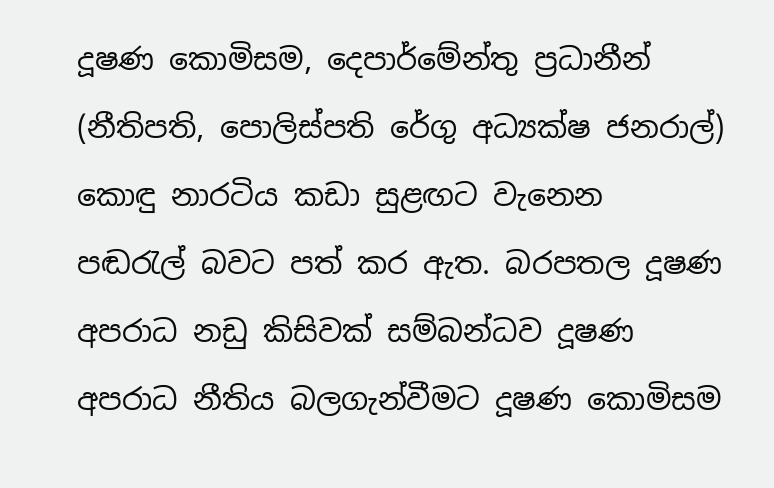දූෂණ කොමිසම, දෙපාර්මේන්තු ප්‍රධානීන් (නීතිපති, පොලිස්පති රේගු අධ්‍යක්ෂ ජනරාල්) කොඳු නාරටිය කඩා සුළඟට වැනෙන පඬරැල් බවට පත් කර ඇත. බරපතල දූෂණ අපරාධ නඩු කිසිවක් සම්බන්ධව දූෂණ අපරාධ නීතිය බලගැන්වීමට දූෂණ කොමිසම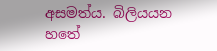අසමත්ය. බිලියයන හතේ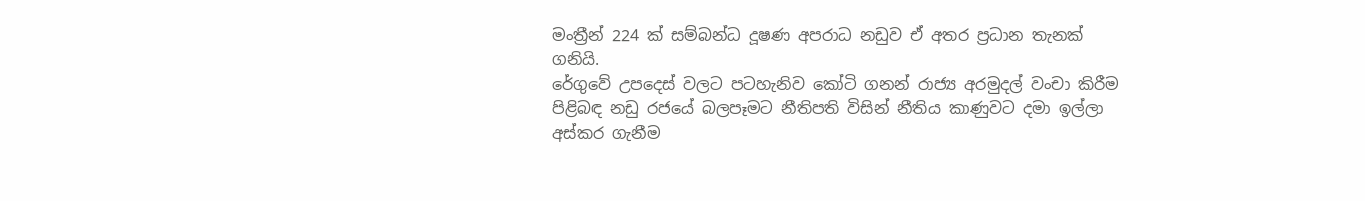මංත්‍රීන් 224 ක් සම්බන්ධ දූෂණ අපරාධ නඩුව ඒ අතර ප්‍රධාන තැනක් ගනියි.
රේගුවේ උපදෙස් වලට පටහැනිව කෝටි ගනන් රාජ්‍ය අරමුදල් වංචා කිරීම පිළිබඳ නඩු රජයේ බලපෑමට නීතිපති විසින් නීතිය කාණුවට දමා ඉල්ලා අස්කර ගැනීම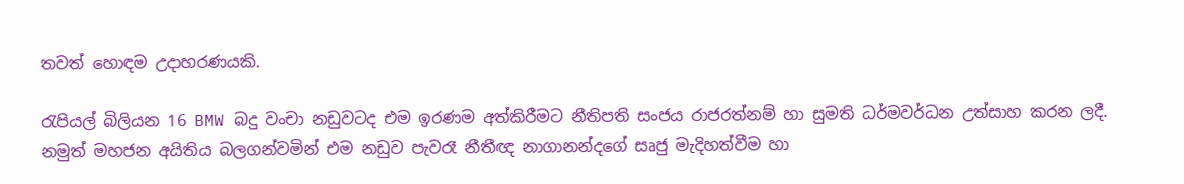තවත් හොඳම උදාහරණයකි.

රැපියල් බිලියන 16 BMW බදු වංචා නඩුවටද එම ඉරණම අත්කිරීමට නීතිපති සංජය රාජරත්නම් හා සුමති ධර්මවර්ධන උත්සාහ කරන ලදී. නමුත් මහජන අයිතිය බලගන්වමින් එම නඩුව පැවරෑ නීතීඥ නාගානන්දගේ සෘජු මැදිහත්වීම හා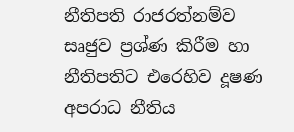නීතිපති රාජරත්නම්ව සෘජුව ප්‍රශ්ණ කිරීම හා නීතිපතිට එරෙහිව දූෂණ අපරාධ නීතිය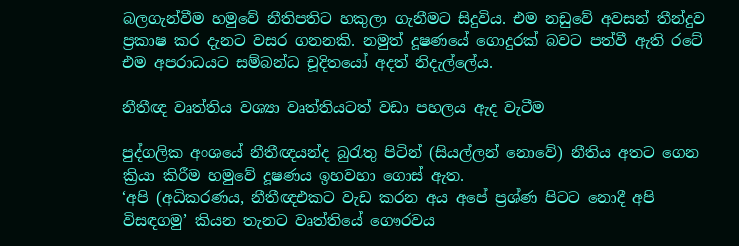බලගැන්වීම හමුවේ නීතිපතිට හකුලා ගැනීමට සිදුවිය. එම නඩුවේ අවසන් තීන්දුව ප්‍රකාෂ කර දැනට වසර ගනනකි. නමුත් දූෂණයේ ගොදුරක් බවට පත්වී ඇති රටේ එම අපරාධයට සම්බන්ධ චූදිතයෝ අදත් නිදැල්ලේය.

නීතීඥ වෘත්තිය වශ්‍යා වෘත්තියටත් වඩා පහලය ඇද වැටීම

පුද්ගලික අංශයේ නීතීඥයන්ද බුරැතු පිටින් (සියල්ලන් නොවේ) නීතිය අතට ගෙන ක්‍රියා කිරීම හමුවේ දූෂණය ඉහවහා ගොස් ඇත.
‘අපි (අධිකරණය, නීතීඥඑකට වැඩ කරන අය අපේ ප්‍රශ්ණ පිටට නොදී අපි විසඳගමු’ කියන තැනට වෘත්තියේ ගෞරවය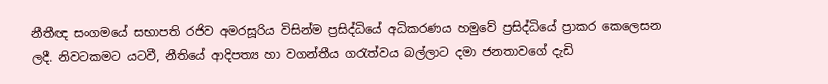නීතීඥ සංගමයේ සභාපති රජිව අමරසූරිය විසින්ම ප්‍රසිද්ධියේ අධිකරණය හමුවේ ප්‍රසිද්ධියේ ප්‍රාකර කෙලෙසන ලදී. නිවටකමට යටවී, නීතියේ ආදිපත්‍ය හා වගන්තීය ගරැත්වය බල්ලාට දමා ජනතාවගේ දැඩි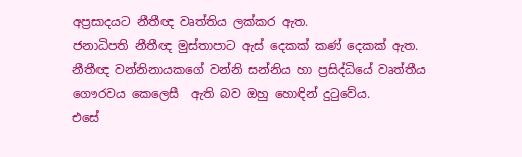අප්‍රසාදයට නීතීඥ වෘත්තිය ලක්කර ඇත.
ජනාධිපති නීතීඥ මුස්තාපාට ඇස් දෙකක් කණ් දෙකක් ඇත.
නීතීඥ වන්නිනායකගේ වන්නි සන්නිය හා ප්‍රසිද්ධියේ වෘත්තීය ගෞරවය කෙලෙසී  ඇති බව ඔහු හොඳින් දුටුවේය.
එසේ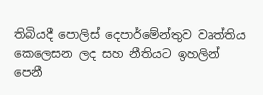තිබියදී පොලිස් දෙපාර්මේන්තුව වෘත්තිය කෙලෙසන ලද සහ නීතියට ඉහලින් පෙනී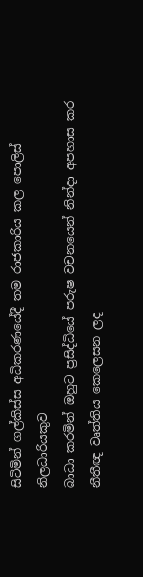සිටිමින් ගල්කිස්ස අධිකරණයේදී තම රාජකාරිය කල පොලිස් නිලධාරියකුව
බාධා කරමින් ඔහුට ප්‍රසිද්ධියේ පරුෂ වචනයෙන් නින්දා අපහාස කර නීතීඥ වෘත්තිය කෙලෙසන ලද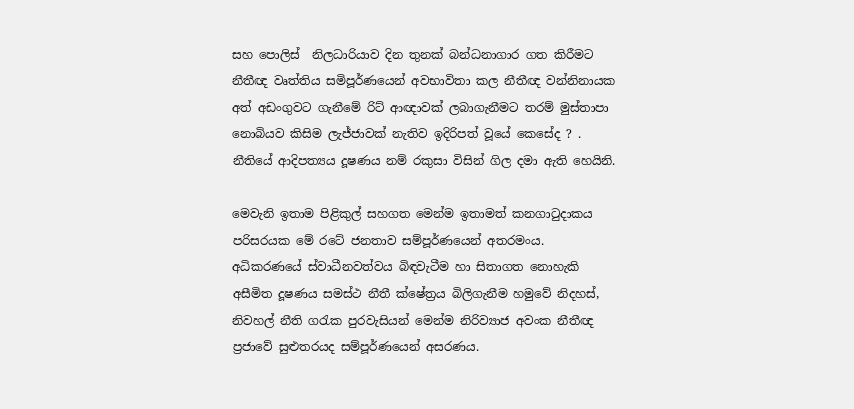සහ පොලිස්  නිලධාරියාව දින තුනක් බන්ධනාගාර ගත කිරීමට නීතීඥ වෘත්තිය සමිපූර්ණයෙන් අවභාවිතා කල නීතීඥ වන්නිනායක අත් අඩංගුවට ගැනීමේ රිට් ආඥාවක් ලබාගැනීමට තරම් මුස්තාපා නොබියව කිසිම ලැජ්ජාවක් නැතිව ඉදිරිපත් වූයේ කෙසේද ? .
නීතියේ ආදිපත්‍යය දූෂණය නම් රකුසා විසින් ගිල දමා ඇති හෙයිනි.

මෙවැනි ඉතාම පිළිකුල් සහගත මෙන්ම ඉතාමත් කනගාටුදාකය පරිසරයක මේ රටේ ජනතාව සම්පූර්ණයෙන් අතරමංය.
අධිකරණයේ ස්වාධීනවත්වය බිඳවැටීම හා සිතාගත නොහැකි අසීමිත දූෂණය සමස්ථ නීතී ක්ෂේත්‍රය බිලිගැනීම හමුවේ නිදහස්, නිවහල් නීති ගරැක පුරවැසියන් මෙන්ම නිරිව්‍යාජ අවංක නීතීඥ ප්‍රජාවේ සුළුතරයද සම්පූර්ණයෙන් අසරණය.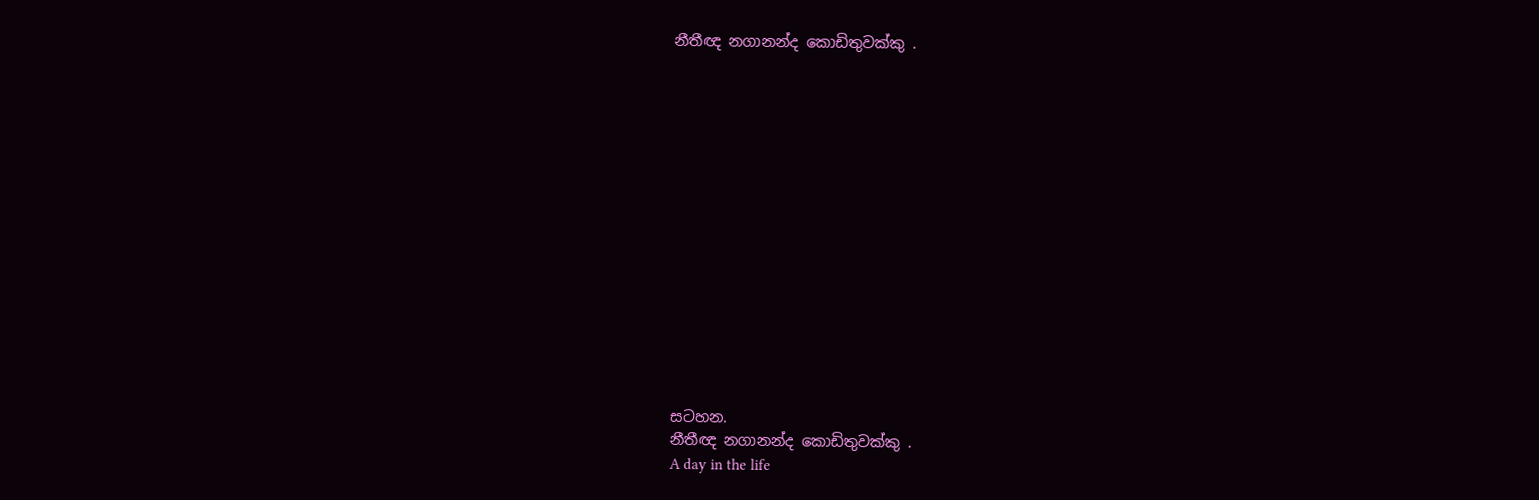නීතීඥ නගානන්ද කොඩිතුවක්කු .















සටහන.
නීතීඥ නගානන්ද කොඩිතුවක්කු .
A day in the life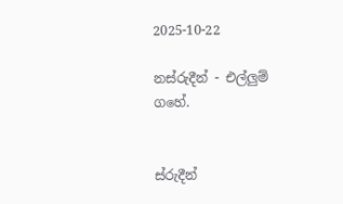2025-10-22

නස්රුදීන් - එල්ලුම් ගහේ.


ස්රුදීන්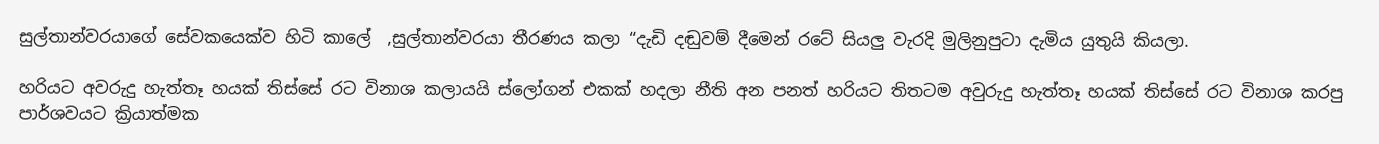සුල්තාන්වරයාගේ සේවකයෙක්ව හිටි කාලේ  ,සුල්තාන්වරයා තීරණය කලා “දැඩි දඬුවම් දීමෙන් රටේ සියලු වැරදි මුලිනුපුටා දැමිය යුතුයි කියලා.

හරියට අවරුදු හැත්තෑ හයක් තිස්සේ රට විනාශ කලායයි ස්ලෝගන් එකක් හදලා නීති අන පනත් හරියට තිතටම අවුරුදු හැත්තෑ හයක් තිස්සේ රට විනාශ කරපු පාර්ශවයට ක්‍රියාත්මක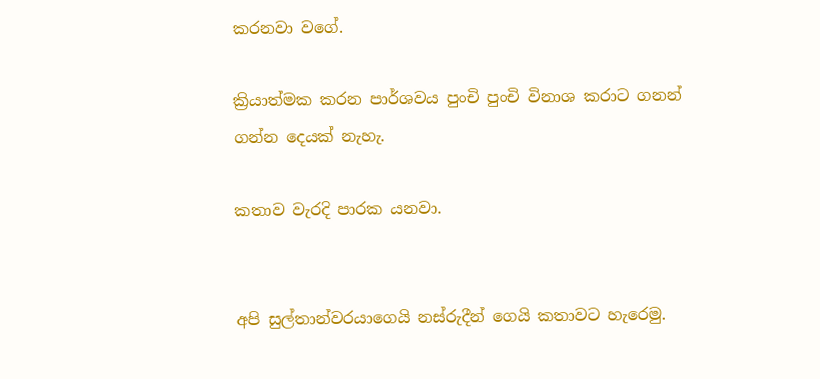කරනවා වගේ.

ක්‍රියාත්මක කරන පාර්ශවය පුංචි පුංචි විනාශ කරාට ගනන් ගන්න දෙයක් නැහැ.

කතාව වැරදි පාරක යනවා.


අපි සුල්තාන්වරයාගෙයි නස්රුදීන් ගෙයි කතාවට හැරෙමු.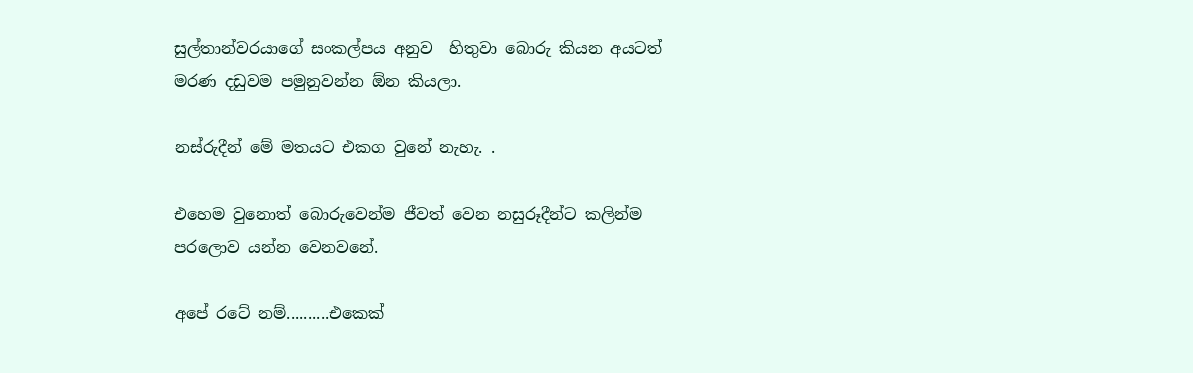සුල්තාන්වරයාගේ සංකල්පය අනුව  හිතුවා බොරු කියන අයටත් මරණ දඩුවම පමුනුවන්න ඕන කියලා.

නස්රුදීන් මේ මතයට එකග වුනේ නැහැ. .

එහෙම වුනොත් බොරුවෙන්ම ජීවත් වෙන නසුරූදීන්ට කලින්ම පරලොව යන්න වෙනවනේ.

අපේ රටේ නම්..........එකෙක්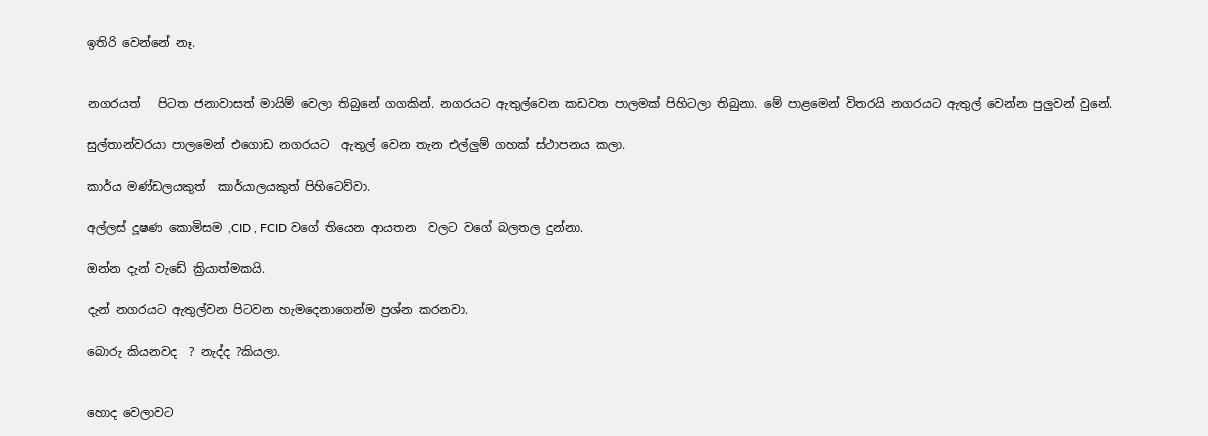ඉතිරි වෙන්නේ නෑ.


නගරයත්   පිටත ජනාවාසත් මායිම් වෙලා තිබුනේ ගගකින්. නගරයට ඇතුල්වෙන කඩවත පාලමක් පිහිටලා තිබුනා. මේ පාළමෙන් විතරයි නගරයට ඇතුල් වෙන්න පුලුවන් වුනේ.

සුල්තාන්වරයා පාලමෙන් එගොඩ නගරයට  ඇතුල් වෙන තැන එල්ලුම් ගහක් ස්ථාපනය කලා.

කාර්ය මණ්ඩලයකුත්  කාර්යාලයකුත් පිහිටෙව්වා.

අල්ලස් දූෂණ කොමිසම ,CID , FCID වගේ තියෙන ආයතන  වලට වගේ බලතල දුන්නා.

ඔන්න දැන් වැඩේ ක්‍රියාත්මකයි.

දැන් නගරයට ඇතුල්වන පිටවන හැමදෙනාගෙන්ම ප්‍රශ්න කරනවා.

බොරු කියනවද  ? නැද්ද ?කියලා.


හොද වෙලාවට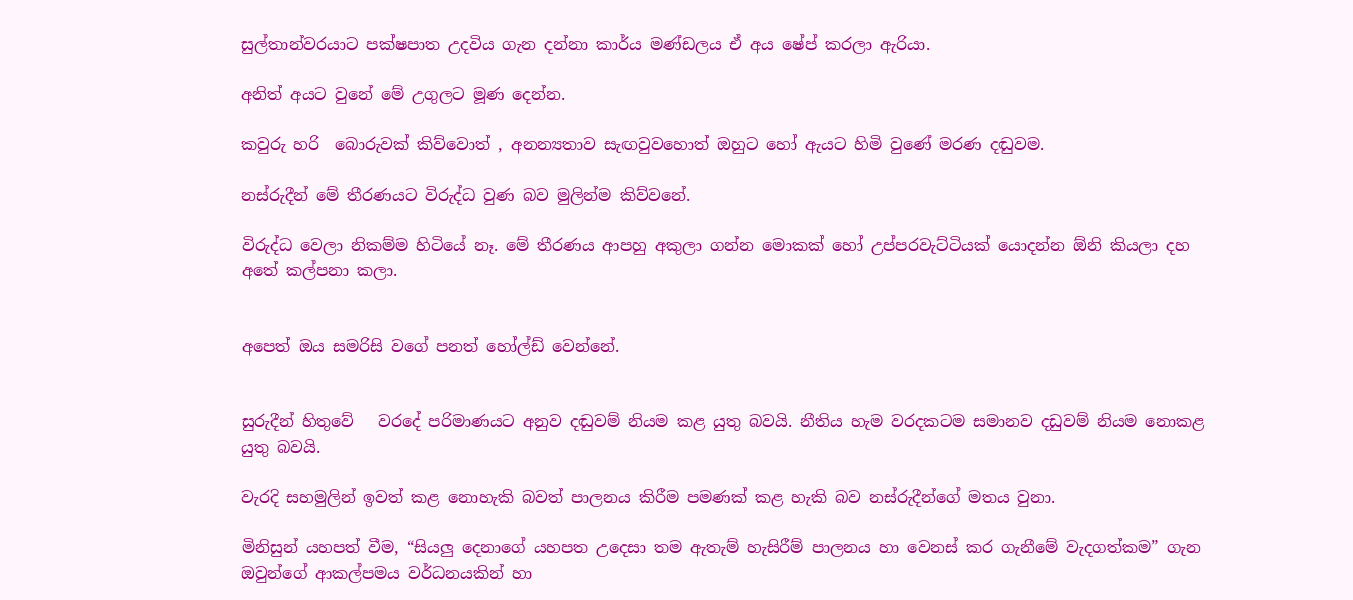සුල්තාන්වරයාට පක්ෂපාත උදවිය ගැන දන්නා කාර්ය මණ්ඩලය ඒ අය ෂේප් කරලා ඇරියා.

අනිත් අයට වුනේ මේ උගුලට මූණ දෙන්න.

කවුරු හරි  බොරුවක් කිව්වොත් , අනන්‍යතාව සැඟවුවහොත් ඔහුට හෝ ඇයට හිමි වුණේ මරණ දඬුවම.

නස්රුදීන් මේ තීරණයට විරුද්ධ වුණ බව මුලින්ම කිව්වනේ.

විරුද්ධ වෙලා නිකම්ම හිටියේ නෑ. මේ තීරණය ආපහු අකුලා ගන්න මොකක් හෝ උප්පරවැට්ටියක් යොදන්න ඕනි කියලා දහ අතේ කල්පනා කලා.


අපෙත් ඔය සමරිසි වගේ පනත් හෝල්ඩ් වෙන්නේ.


සුරුදීන් හිතුවේ   වරදේ පරිමාණයට අනුව දඬුවම් නියම කළ යුතු බවයි. නීතිය හැම වරදකටම සමානව දඩුවම් නියම නොකළ යුතු බවයි.

වැරදි සහමුලින් ඉවත් කළ නොහැකි බවත් පාලනය කිරීම පමණක් කළ හැකි බව නස්රුදීන්ගේ මතය වුනා.

මිනිසුන් යහපත් වීම, “සියලු දෙනාගේ යහපත උදෙසා තම ඇතැම් හැසිරීම් පාලනය හා වෙනස් කර ගැනීමේ වැදගත්කම” ගැන ඔවුන්ගේ ආකල්පමය වර්ධනයකින් හා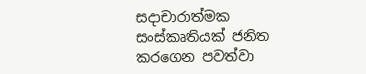සදාචාරාත්මක සංස්කෘතියක් ජනිත කරගෙන පවත්වා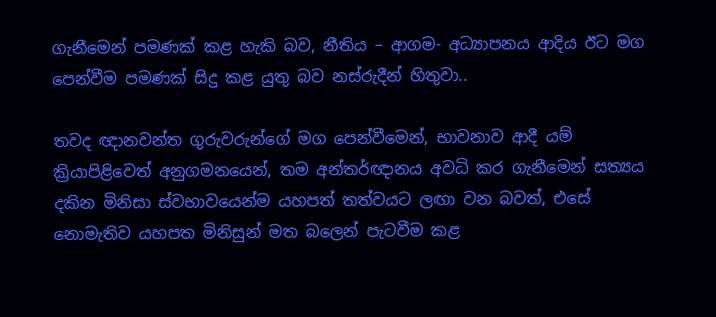ගැනීමෙන් පමණක් කළ හැකි බව, නීතිය – ආගම- අධ්‍යාපනය ආදිය ඊට මග පෙන්වීම පමණක් සිදු කළ යුතු බව නස්රුදීන් හිතුවා..

තවද ඥානවන්ත ගුරුවරුන්ගේ මග පෙන්වීමෙන්, භාවනාව ආදී යම් ක්‍රියාපිළිවෙත් අනුගමනයෙන්, තම අන්තර්ඥානය අවධි කර ගැනීමෙන් සත්‍යය දකින මිනිසා ස්වභාවයෙන්ම යහපත් තත්වයට ලඟා වන බවත්, එසේ නොමැතිව යහපත මිනිසුන් මත බලෙන් පැටවීම කළ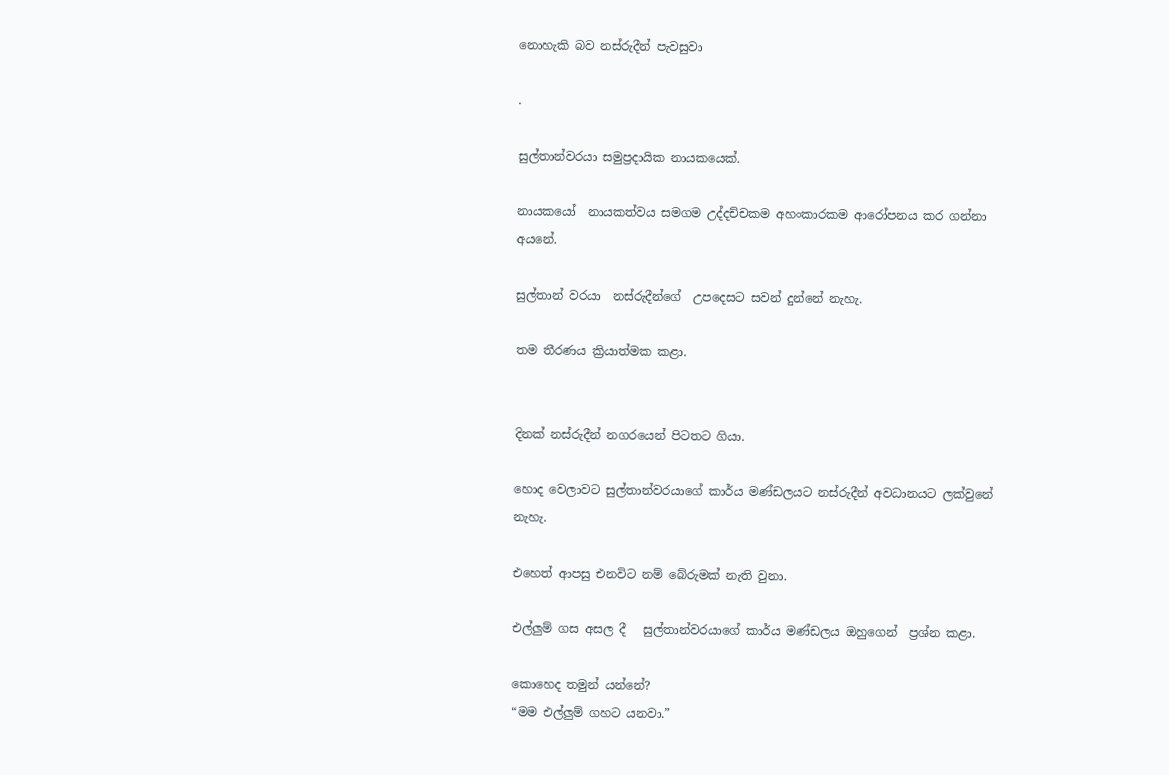නොහැකි බව නස්රුදීන් පැවසුවා

.

සුල්තාන්වරයා සමුප්‍රදායික නායකයෙක්.

නායකයෝ  නායකත්වය සමගම උද්දච්චකම අහංකාරකම ආරෝපනය කර ගන්නා අයනේ.

සුල්තාන් වරයා  නස්රුදීන්ගේ  උපදෙසට සවන් දුන්නේ නැහැ.

තම තීරණය ක්‍රියාත්මක කළා.


දිනක් නස්රුදීන් නගරයෙන් පිටතට ගියා.

හොද වෙලාවට සුල්තාන්වරයාගේ කාර්ය මණ්ඩලයට නස්රුදීන් අවධානයට ලක්වුනේ නැහැ.

එහෙත් ආපසු එනවිට නම් බේරුමක් නැති වුනා.

එල්ලුම් ගස අසල දී   සුල්තාන්වරයාගේ කාර්ය මණ්ඩලය ඔහුගෙන්  ප්‍රශ්න කළා.

කොහෙද තමුන් යන්නේ?
“මම එල්ලුම් ගහට යනවා.”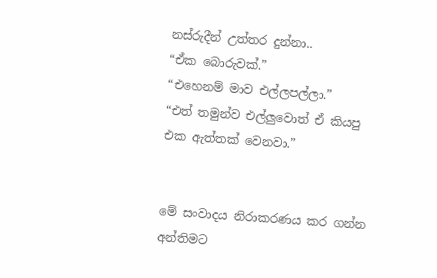නස්රුදීන් උත්තර දුන්නා..
“ඒක බොරුවක්.”
“එහෙනම් මාව එල්ලපල්ලා.”
“එත් තමුන්ව එල්ලුවොත් ඒ කියපු එක ඇත්තක් වෙනවා.”


මේ සංවාදය නිරාකරණය කර ගන්න අන්තිමට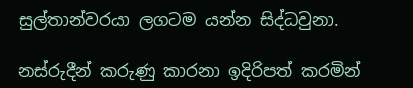සුල්තාන්වරයා ලගටම යන්න සිද්ධවුනා.

නස්රුදීන් කරුණු කාරනා ඉදිරිපත් කරමින්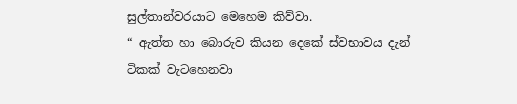සුල්තාන්වරයාට මෙහෙම කිව්වා.
“ ඇත්ත හා බොරුව කියන දෙකේ ස්වභාවය දැන් ටිකක් වැටහෙනවා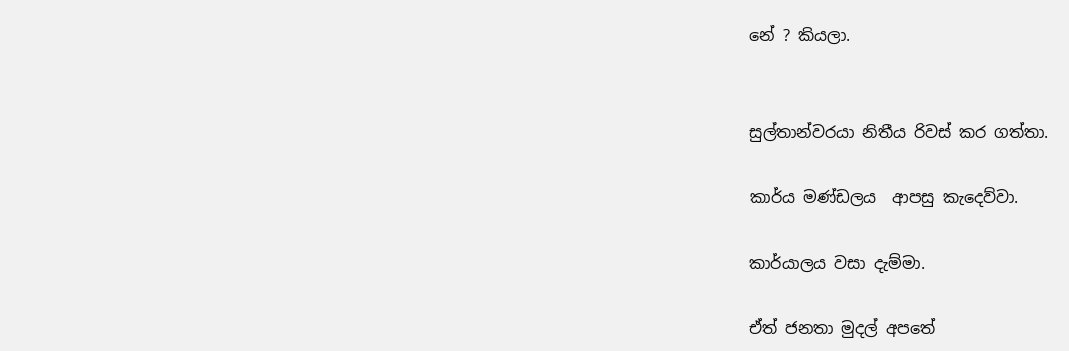නේ ? කියලා.


සුල්තාන්වරයා නිතීය රිවස් කර ගත්තා.

කාර්ය මණ්ඩලය  ආපසු කැදෙව්වා.

කාර්යාලය වසා දැම්මා.

ඒත් ජනතා මුදල් අපතේ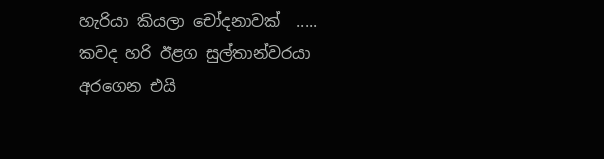හැරියා කියලා චෝදනාවක්  .....
කවද හරි ඊළග සුල්තාන්වරයා අරගෙන එයි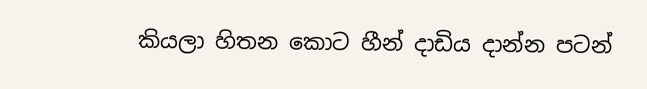කියලා හිතන කොට හීන් දාඩිය දාන්න පටන්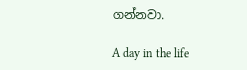ගන්නවා.

A day in the life